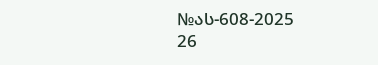№ას-608-2025
26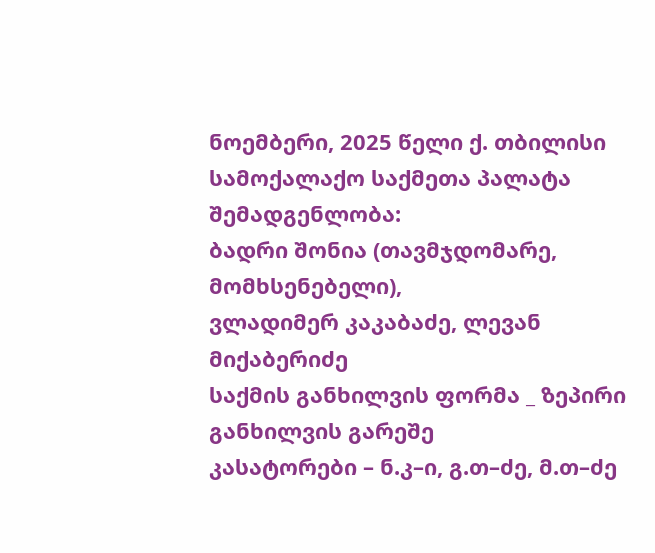ნოემბერი, 2025 წელი ქ. თბილისი
სამოქალაქო საქმეთა პალატა
შემადგენლობა:
ბადრი შონია (თავმჯდომარე, მომხსენებელი),
ვლადიმერ კაკაბაძე, ლევან მიქაბერიძე
საქმის განხილვის ფორმა _ ზეპირი განხილვის გარეშე
კასატორები – ნ.კ–ი, გ.თ–ძე, მ.თ–ძე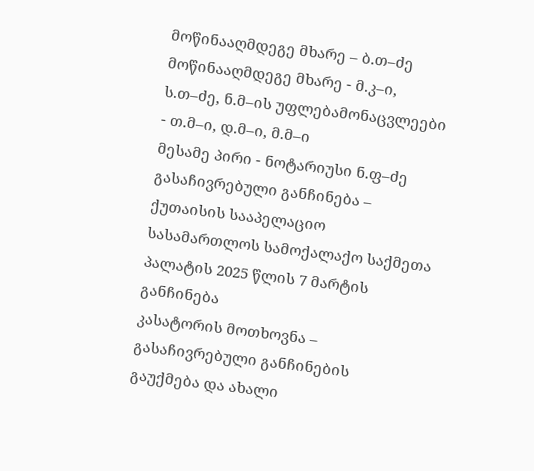მოწინააღმდეგე მხარე – ბ.თ–ძე
მოწინააღმდეგე მხარე - მ.კ–ი, ს.თ–ძე, ნ.მ–ის უფლებამონაცვლეები - თ.მ–ი, დ.მ–ი, მ.მ–ი
მესამე პირი - ნოტარიუსი ნ.ფ–ძე
გასაჩივრებული განჩინება – ქუთაისის სააპელაციო სასამართლოს სამოქალაქო საქმეთა პალატის 2025 წლის 7 მარტის განჩინება
კასატორის მოთხოვნა – გასაჩივრებული განჩინების გაუქმება და ახალი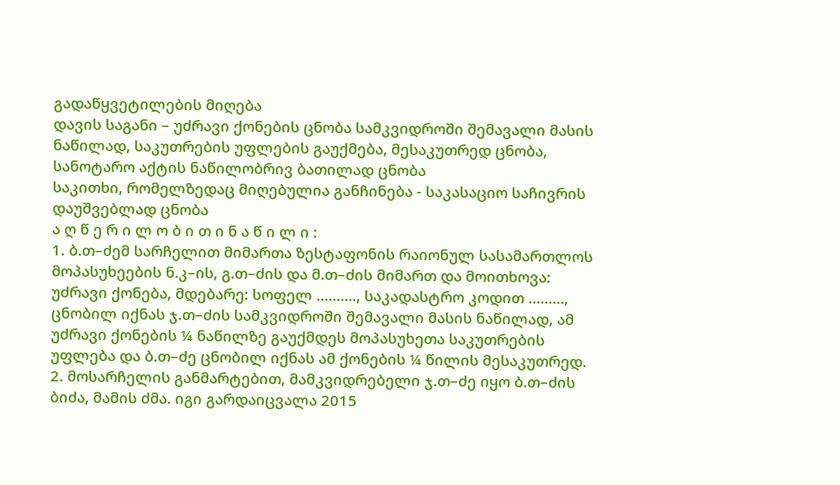გადაწყვეტილების მიღება
დავის საგანი – უძრავი ქონების ცნობა სამკვიდროში შემავალი მასის ნაწილად, საკუთრების უფლების გაუქმება, მესაკუთრედ ცნობა, სანოტარო აქტის ნაწილობრივ ბათილად ცნობა
საკითხი, რომელზედაც მიღებულია განჩინება - საკასაციო საჩივრის დაუშვებლად ცნობა
ა ღ წ ე რ ი ლ ო ბ ი თ ი ნ ა წ ი ლ ი :
1. ბ.თ–ძემ სარჩელით მიმართა ზესტაფონის რაიონულ სასამართლოს მოპასუხეების ნ.კ–ის, გ.თ–ძის და მ.თ–ძის მიმართ და მოითხოვა: უძრავი ქონება, მდებარე: სოფელ .........., საკადასტრო კოდით ........., ცნობილ იქნას ჯ.თ–ძის სამკვიდროში შემავალი მასის ნაწილად, ამ უძრავი ქონების ¼ ნაწილზე გაუქმდეს მოპასუხეთა საკუთრების უფლება და ბ.თ–ძე ცნობილ იქნას ამ ქონების ¼ წილის მესაკუთრედ.
2. მოსარჩელის განმარტებით, მამკვიდრებელი ჯ.თ–ძე იყო ბ.თ–ძის ბიძა, მამის ძმა. იგი გარდაიცვალა 2015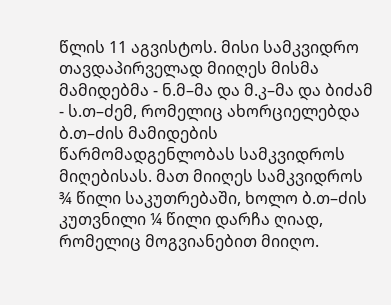წლის 11 აგვისტოს. მისი სამკვიდრო თავდაპირველად მიიღეს მისმა მამიდებმა - ნ.მ–მა და მ.კ–მა და ბიძამ - ს.თ–ძემ, რომელიც ახორციელებდა ბ.თ–ძის მამიდების წარმომადგენლობას სამკვიდროს მიღებისას. მათ მიიღეს სამკვიდროს ¾ წილი საკუთრებაში, ხოლო ბ.თ–ძის კუთვნილი ¼ წილი დარჩა ღიად, რომელიც მოგვიანებით მიიღო.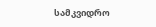სამკვიდრო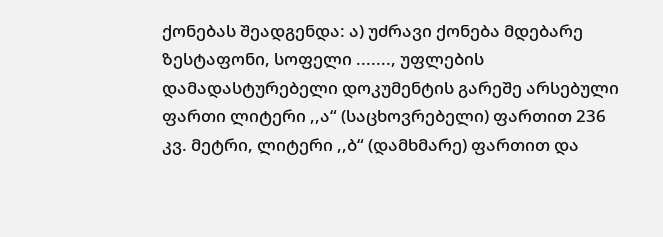ქონებას შეადგენდა: ა) უძრავი ქონება მდებარე ზესტაფონი, სოფელი ......., უფლების დამადასტურებელი დოკუმენტის გარეშე არსებული ფართი ლიტერი ,,ა“ (საცხოვრებელი) ფართით 236 კვ. მეტრი, ლიტერი ,,ბ“ (დამხმარე) ფართით და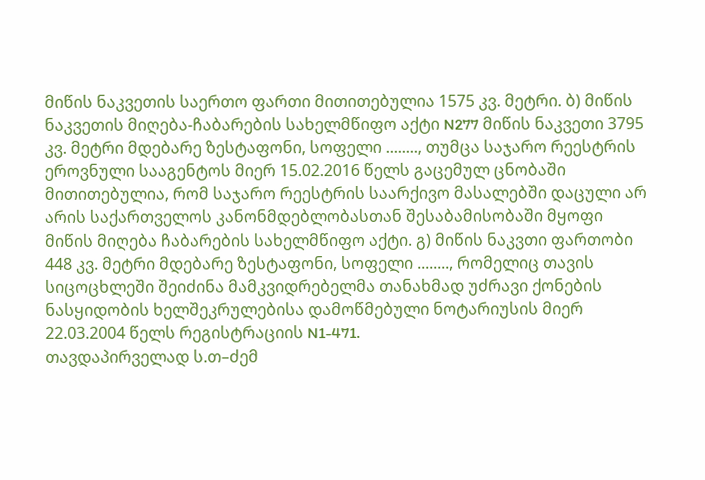მიწის ნაკვეთის საერთო ფართი მითითებულია 1575 კვ. მეტრი. ბ) მიწის ნაკვეთის მიღება-ჩაბარების სახელმწიფო აქტი N277 მიწის ნაკვეთი 3795 კვ. მეტრი მდებარე ზესტაფონი, სოფელი ........, თუმცა საჯარო რეესტრის ეროვნული სააგენტოს მიერ 15.02.2016 წელს გაცემულ ცნობაში მითითებულია, რომ საჯარო რეესტრის საარქივო მასალებში დაცული არ არის საქართველოს კანონმდებლობასთან შესაბამისობაში მყოფი მიწის მიღება ჩაბარების სახელმწიფო აქტი. გ) მიწის ნაკვთი ფართობი 448 კვ. მეტრი მდებარე ზესტაფონი, სოფელი ........, რომელიც თავის სიცოცხლეში შეიძინა მამკვიდრებელმა თანახმად უძრავი ქონების ნასყიდობის ხელშეკრულებისა დამოწმებული ნოტარიუსის მიერ 22.03.2004 წელს რეგისტრაციის N1-471.
თავდაპირველად ს.თ–ძემ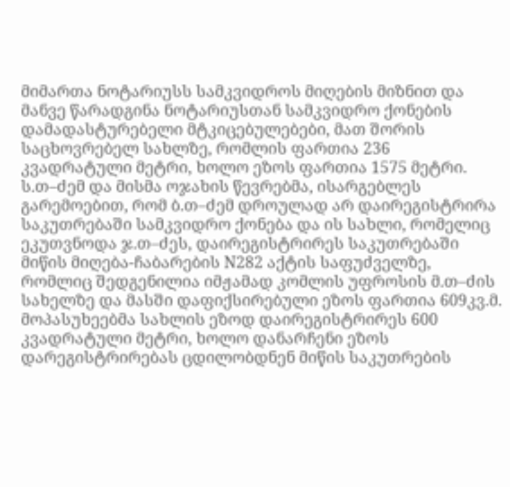მიმართა ნოტარიუსს სამკვიდროს მიღების მიზნით და მანვე წარადგინა ნოტარიუსთან სამკვიდრო ქონების დამადასტურებელი მტკიცებულებები, მათ შორის საცხოვრებელ სახლზე, რომლის ფართია 236 კვადრატული მეტრი, ხოლო ეზოს ფართია 1575 მეტრი. ს.თ–ძემ და მისმა ოჯახის წევრებმა, ისარგებლეს გარემოებით, რომ ბ.თ–ძემ დროულად არ დაირეგისტრირა საკუთრებაში სამკვიდრო ქონება და ის სახლი, რომელიც ეკუთვნოდა ჯ.თ–ძეს, დაირეგისტრირეს საკუთრებაში მიწის მიღება-ჩაბარების N282 აქტის საფუძველზე, რომლიც შედგენილია იმჟამად კომლის უფროსის მ.თ–ძის სახელზე და მასში დაფიქსირებული ეზოს ფართია 609კვ.მ. მოპასუხეებმა სახლის ეზოდ დაირეგისტრირეს 600 კვადრატული მეტრი, ხოლო დანარჩენი ეზოს დარეგისტრირებას ცდილობდნენ მიწის საკუთრების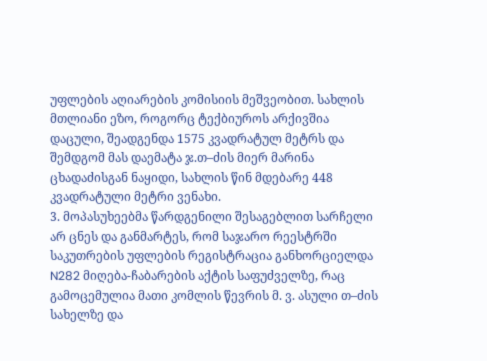უფლების აღიარების კომისიის მეშვეობით. სახლის მთლიანი ეზო, როგორც ტექბიუროს არქივშია დაცული, შეადგენდა 1575 კვადრატულ მეტრს და შემდგომ მას დაემატა ჯ.თ–ძის მიერ მარინა ცხადაძისგან ნაყიდი, სახლის წინ მდებარე 448 კვადრატული მეტრი ვენახი.
3. მოპასუხეებმა წარდგენილი შესაგებლით სარჩელი არ ცნეს და განმარტეს, რომ საჯარო რეესტრში საკუთრების უფლების რეგისტრაცია განხორციელდა N282 მიღება-ჩაბარების აქტის საფუძველზე, რაც გამოცემულია მათი კომლის წევრის მ. ვ. ასული თ–ძის სახელზე და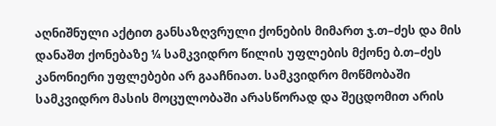აღნიშნული აქტით განსაზღვრული ქონების მიმართ ჯ.თ–ძეს და მის დანაშთ ქონებაზე ¼ სამკვიდრო წილის უფლების მქონე ბ.თ–ძეს კანონიერი უფლებები არ გააჩნიათ. სამკვიდრო მოწმობაში სამკვიდრო მასის მოცულობაში არასწორად და შეცდომით არის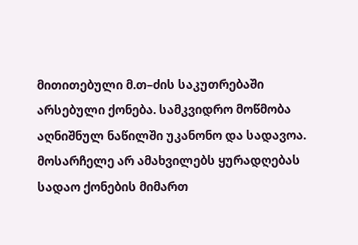მითითებული მ.თ–ძის საკუთრებაში არსებული ქონება. სამკვიდრო მოწმობა აღნიშნულ ნაწილში უკანონო და სადავოა. მოსარჩელე არ ამახვილებს ყურადღებას სადაო ქონების მიმართ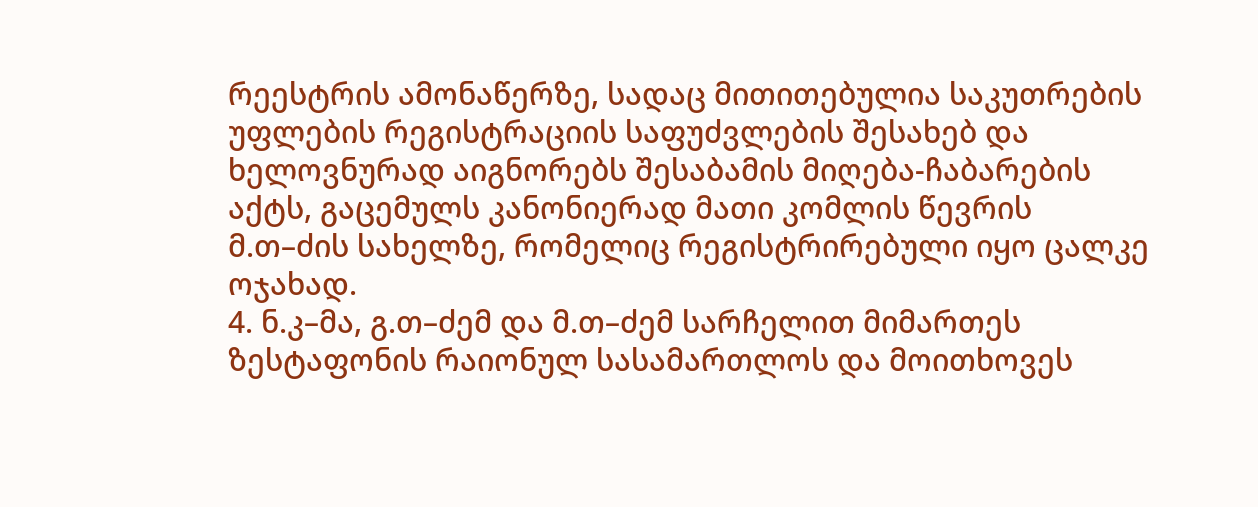რეესტრის ამონაწერზე, სადაც მითითებულია საკუთრების უფლების რეგისტრაციის საფუძვლების შესახებ და ხელოვნურად აიგნორებს შესაბამის მიღება-ჩაბარების აქტს, გაცემულს კანონიერად მათი კომლის წევრის მ.თ–ძის სახელზე, რომელიც რეგისტრირებული იყო ცალკე ოჯახად.
4. ნ.კ–მა, გ.თ–ძემ და მ.თ–ძემ სარჩელით მიმართეს ზესტაფონის რაიონულ სასამართლოს და მოითხოვეს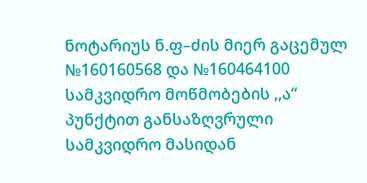ნოტარიუს ნ.ფ–ძის მიერ გაცემულ №160160568 და №160464100 სამკვიდრო მოწმობების ,,ა“ პუნქტით განსაზღვრული სამკვიდრო მასიდან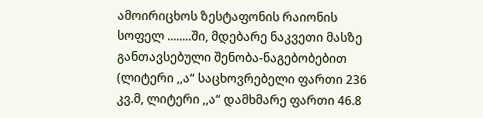ამოირიცხოს ზესტაფონის რაიონის სოფელ ........ში, მდებარე ნაკვეთი მასზე განთავსებული შენობა-ნაგებობებით (ლიტერი ,,ა“ საცხოვრებელი ფართი 236 კვ.მ, ლიტერი ,,ა“ დამხმარე ფართი 46.8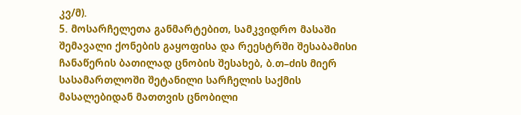კვ/მ).
5. მოსარჩელეთა განმარტებით, სამკვიდრო მასაში შემავალი ქონების გაყოფისა და რეესტრში შესაბამისი ჩანაწერის ბათილად ცნობის შესახებ, ბ.თ–ძის მიერ სასამართლოში შეტანილი სარჩელის საქმის მასალებიდან მათთვის ცნობილი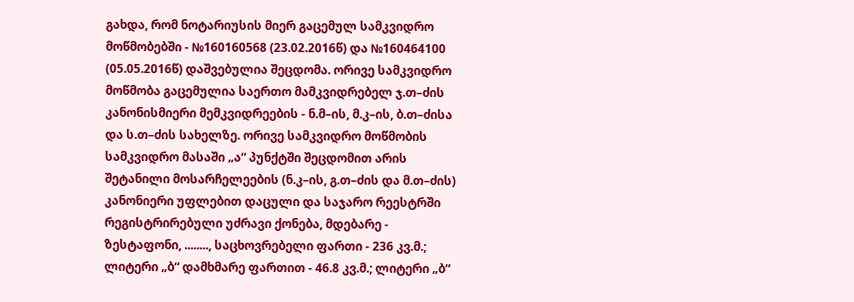გახდა, რომ ნოტარიუსის მიერ გაცემულ სამკვიდრო მოწმობებში - №160160568 (23.02.2016წ) და №160464100 (05.05.2016წ) დაშვებულია შეცდომა. ორივე სამკვიდრო მოწმობა გაცემულია საერთო მამკვიდრებელ ჯ.თ–ძის კანონისმიერი მემკვიდრეების - ნ.მ–ის, მ.კ–ის, ბ.თ–ძისა და ს.თ–ძის სახელზე. ორივე სამკვიდრო მოწმობის სამკვიდრო მასაში „ა“ პუნქტში შეცდომით არის შეტანილი მოსარჩელეების (ნ.კ–ის, გ.თ–ძის და მ.თ–ძის) კანონიერი უფლებით დაცული და საჯარო რეესტრში რეგისტრირებული უძრავი ქონება, მდებარე - ზესტაფონი, ........, საცხოვრებელი ფართი - 236 კვ.მ.; ლიტერი „ბ“ დამხმარე ფართით - 46.8 კვ.მ.; ლიტერი „ბ“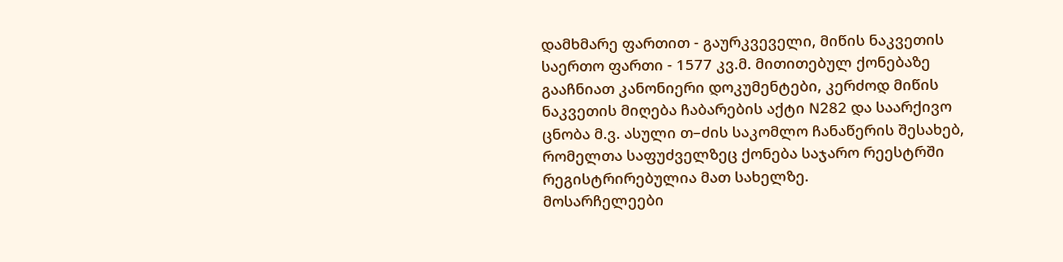დამხმარე ფართით - გაურკვეველი, მიწის ნაკვეთის საერთო ფართი - 1577 კვ.მ. მითითებულ ქონებაზე გააჩნიათ კანონიერი დოკუმენტები, კერძოდ მიწის ნაკვეთის მიღება ჩაბარების აქტი N282 და საარქივო ცნობა მ.ვ. ასული თ–ძის საკომლო ჩანაწერის შესახებ, რომელთა საფუძველზეც ქონება საჯარო რეესტრში რეგისტრირებულია მათ სახელზე.
მოსარჩელეები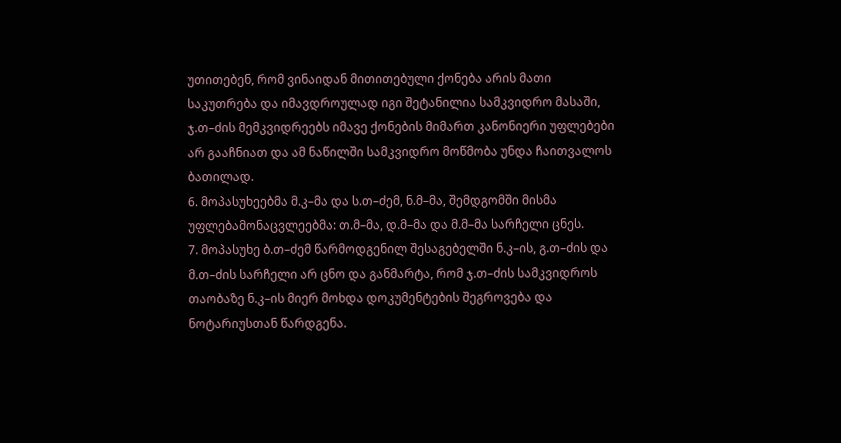უთითებენ, რომ ვინაიდან მითითებული ქონება არის მათი საკუთრება და იმავდროულად იგი შეტანილია სამკვიდრო მასაში, ჯ.თ–ძის მემკვიდრეებს იმავე ქონების მიმართ კანონიერი უფლებები არ გააჩნიათ და ამ ნაწილში სამკვიდრო მოწმობა უნდა ჩაითვალოს ბათილად.
6. მოპასუხეებმა მ.კ–მა და ს.თ–ძემ, ნ.მ–მა, შემდგომში მისმა უფლებამონაცვლეებმა: თ.მ–მა, დ.მ–მა და მ.მ–მა სარჩელი ცნეს.
7. მოპასუხე ბ.თ–ძემ წარმოდგენილ შესაგებელში ნ.კ–ის, გ.თ–ძის და მ.თ–ძის სარჩელი არ ცნო და განმარტა, რომ ჯ.თ–ძის სამკვიდროს თაობაზე ნ.კ–ის მიერ მოხდა დოკუმენტების შეგროვება და ნოტარიუსთან წარდგენა.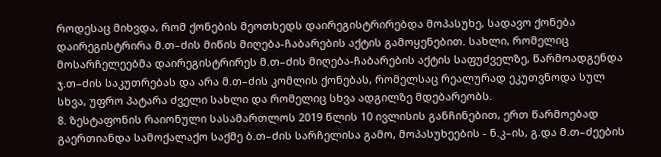როდესაც მიხვდა, რომ ქონების მეოთხედს დაირეგისტრირებდა მოპასუხე, სადავო ქონება დაირეგისტრირა მ.თ–ძის მიწის მიღება-ჩაბარების აქტის გამოყენებით. სახლი, რომელიც მოსარჩელეებმა დაირეგისტრირეს მ.თ–ძის მიღება-ჩაბარების აქტის საფუძველზე, წარმოადგენდა ჯ.თ–ძის საკუთრებას და არა მ.თ–ძის კომლის ქონებას, რომელსაც რეალურად ეკუთვნოდა სულ სხვა, უფრო პატარა ძველი სახლი და რომელიც სხვა ადგილზე მდებარეობს.
8. ზესტაფონის რაიონული სასამართლოს 2019 წლის 10 ივლისის განჩინებით, ერთ წარმოებად გაერთიანდა სამოქალაქო საქმე ბ.თ–ძის სარჩელისა გამო, მოპასუხეების - ნ.კ–ის, გ.და მ.თ–ძეების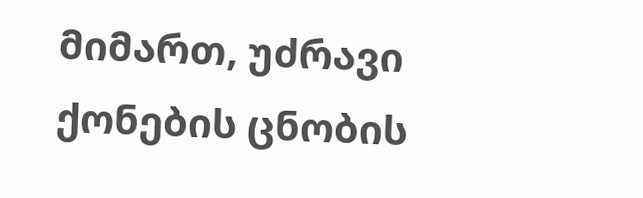მიმართ, უძრავი ქონების ცნობის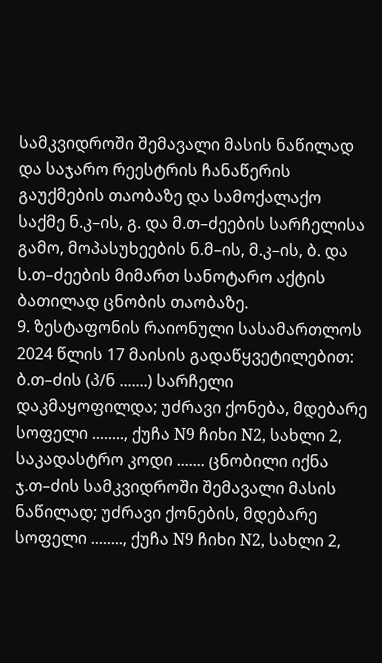სამკვიდროში შემავალი მასის ნაწილად და საჯარო რეესტრის ჩანაწერის გაუქმების თაობაზე და სამოქალაქო საქმე ნ.კ–ის, გ. და მ.თ–ძეების სარჩელისა გამო, მოპასუხეების ნ.მ–ის, მ.კ–ის, ბ. და ს.თ–ძეების მიმართ სანოტარო აქტის ბათილად ცნობის თაობაზე.
9. ზესტაფონის რაიონული სასამართლოს 2024 წლის 17 მაისის გადაწყვეტილებით: ბ.თ–ძის (პ/ნ .......) სარჩელი დაკმაყოფილდა; უძრავი ქონება, მდებარე სოფელი ........, ქუჩა N9 ჩიხი N2, სახლი 2, საკადასტრო კოდი ....... ცნობილი იქნა ჯ.თ–ძის სამკვიდროში შემავალი მასის ნაწილად; უძრავი ქონების, მდებარე სოფელი ........, ქუჩა N9 ჩიხი N2, სახლი 2,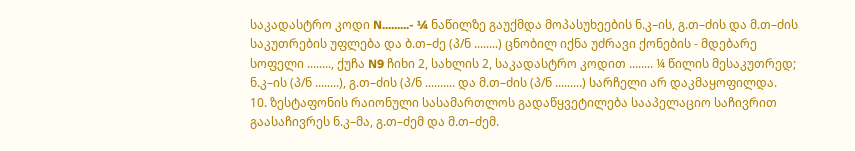საკადასტრო კოდი N.........- ¼ ნაწილზე გაუქმდა მოპასუხეების ნ.კ–ის, გ.თ–ძის და მ.თ–ძის საკუთრების უფლება და ბ.თ–ძე (პ/ნ ........) ცნობილ იქნა უძრავი ქონების - მდებარე სოფელი ........, ქუჩა N9 ჩიხი 2, სახლის 2, საკადასტრო კოდით ........ ¼ წილის მესაკუთრედ; ნ.კ–ის (პ/ნ ........), გ.თ–ძის (პ/ნ .......... და მ.თ–ძის (პ/ნ .........) სარჩელი არ დაკმაყოფილდა.
10. ზესტაფონის რაიონული სასამართლოს გადაწყვეტილება სააპელაციო საჩივრით გაასაჩივრეს ნ.კ–მა, გ.თ–ძემ და მ.თ–ძემ.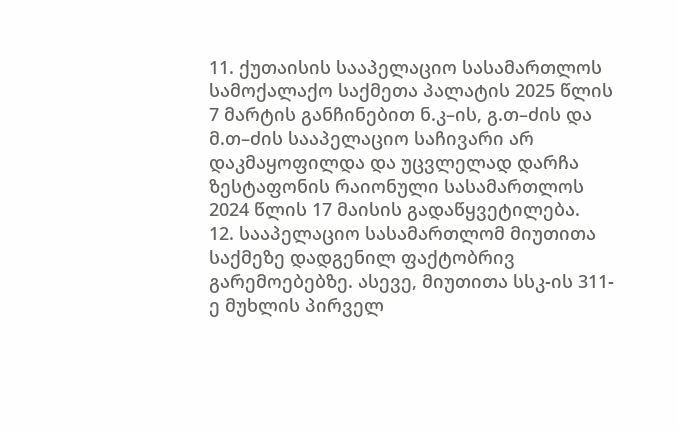11. ქუთაისის სააპელაციო სასამართლოს სამოქალაქო საქმეთა პალატის 2025 წლის 7 მარტის განჩინებით ნ.კ–ის, გ.თ–ძის და მ.თ–ძის სააპელაციო საჩივარი არ დაკმაყოფილდა და უცვლელად დარჩა ზესტაფონის რაიონული სასამართლოს 2024 წლის 17 მაისის გადაწყვეტილება.
12. სააპელაციო სასამართლომ მიუთითა საქმეზე დადგენილ ფაქტობრივ გარემოებებზე. ასევე, მიუთითა სსკ-ის 311-ე მუხლის პირველ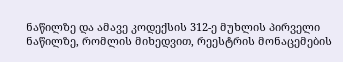ნაწილზე და ამავე კოდექსის 312-ე მუხლის პირველი ნაწილზე, რომლის მიხედვით, რეესტრის მონაცემების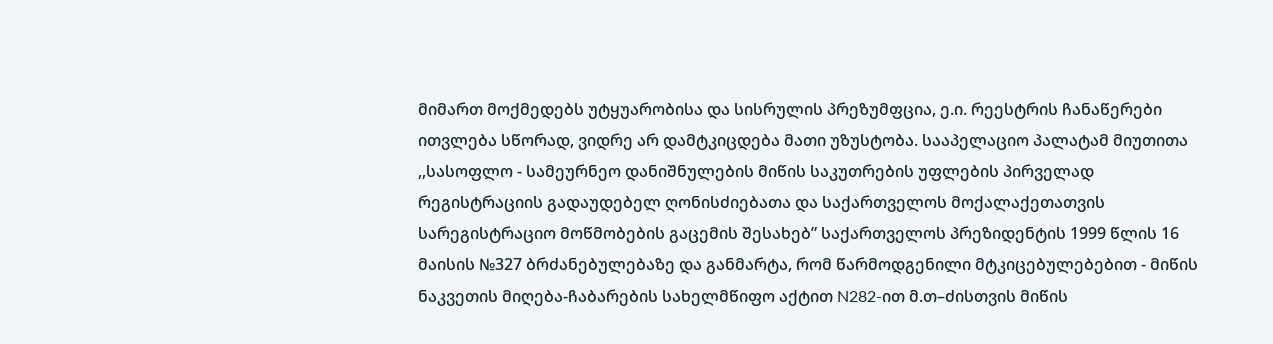მიმართ მოქმედებს უტყუარობისა და სისრულის პრეზუმფცია, ე.ი. რეესტრის ჩანაწერები ითვლება სწორად, ვიდრე არ დამტკიცდება მათი უზუსტობა. სააპელაციო პალატამ მიუთითა ,,სასოფლო - სამეურნეო დანიშნულების მიწის საკუთრების უფლების პირველად რეგისტრაციის გადაუდებელ ღონისძიებათა და საქართველოს მოქალაქეთათვის სარეგისტრაციო მოწმობების გაცემის შესახებ” საქართველოს პრეზიდენტის 1999 წლის 16 მაისის №327 ბრძანებულებაზე და განმარტა, რომ წარმოდგენილი მტკიცებულებებით - მიწის ნაკვეთის მიღება-ჩაბარების სახელმწიფო აქტით N282-ით მ.თ–ძისთვის მიწის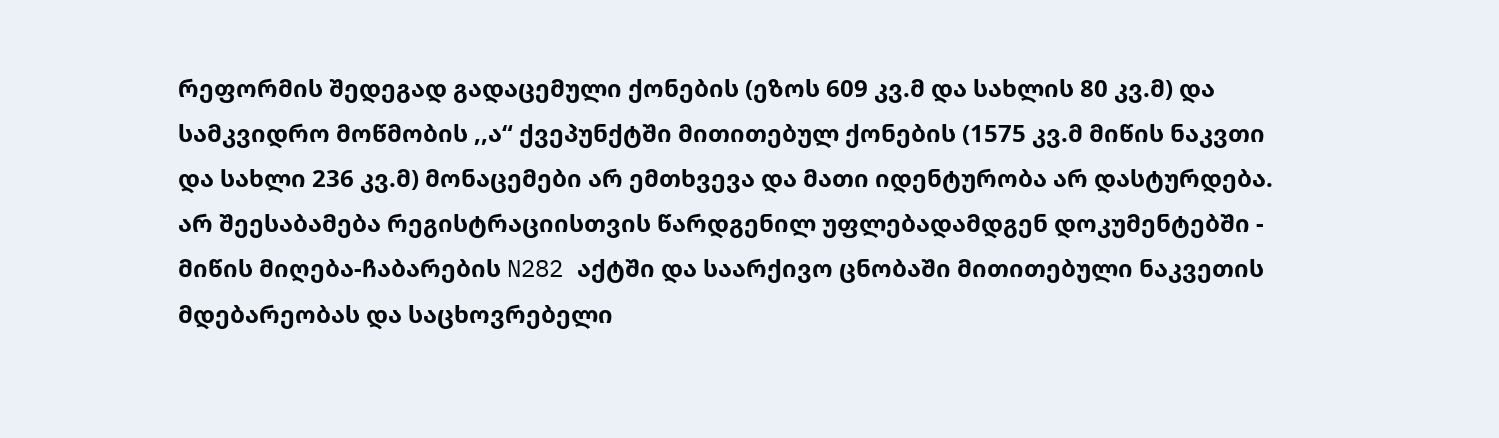რეფორმის შედეგად გადაცემული ქონების (ეზოს 609 კვ.მ და სახლის 80 კვ.მ) და სამკვიდრო მოწმობის ,,ა“ ქვეპუნქტში მითითებულ ქონების (1575 კვ.მ მიწის ნაკვთი და სახლი 236 კვ.მ) მონაცემები არ ემთხვევა და მათი იდენტურობა არ დასტურდება. არ შეესაბამება რეგისტრაციისთვის წარდგენილ უფლებადამდგენ დოკუმენტებში - მიწის მიღება-ჩაბარების N282 აქტში და საარქივო ცნობაში მითითებული ნაკვეთის მდებარეობას და საცხოვრებელი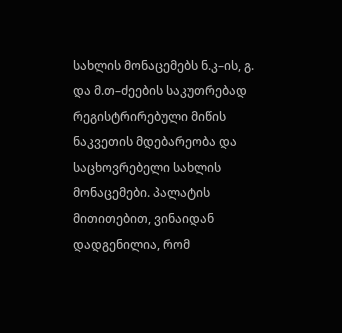სახლის მონაცემებს ნ.კ–ის, გ. და მ.თ–ძეების საკუთრებად რეგისტრირებული მიწის ნაკვეთის მდებარეობა და საცხოვრებელი სახლის მონაცემები. პალატის მითითებით, ვინაიდან დადგენილია, რომ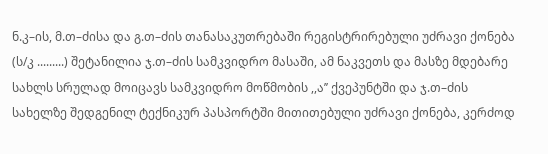ნ.კ–ის, მ.თ–ძისა და გ.თ–ძის თანასაკუთრებაში რეგისტრირებული უძრავი ქონება (ს/კ .........) შეტანილია ჯ.თ–ძის სამკვიდრო მასაში, ამ ნაკვეთს და მასზე მდებარე სახლს სრულად მოიცავს სამკვიდრო მოწმობის ,,ა’’ ქვეპუნტში და ჯ.თ–ძის სახელზე შედგენილ ტექნიკურ პასპორტში მითითებული უძრავი ქონება, კერძოდ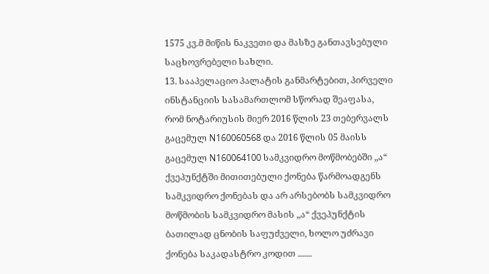1575 კვ.მ მიწის ნაკვეთი და მასზე განთავსებული საცხოვრებელი სახლი.
13. სააპელაციო პალატის განმარტებით, პირველი ინსტანციის სასამართლომ სწორად შეაფასა, რომ ნოტარიუსის მიერ 2016 წლის 23 თებერვალს გაცემულ N160060568 და 2016 წლის 05 მაისს გაცემულ N160064100 სამკვიდრო მოწმობებში ,,ა“ ქვეპუნქტში მითითებული ქონება წარმოადგენს სამკვიდრო ქონებას და არ არსებობს სამკვიდრო მოწმობის სამკვიდრო მასის ,,ა“ ქვეპუნქტის ბათილად ცნობის საფუძველი, ხოლო უძრავი ქონება საკადასტრო კოდით .......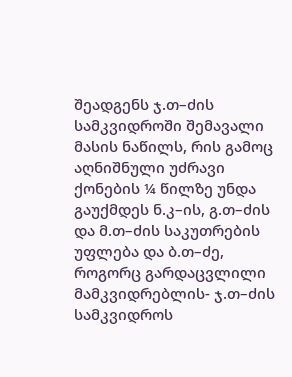შეადგენს ჯ.თ–ძის სამკვიდროში შემავალი მასის ნაწილს, რის გამოც აღნიშნული უძრავი ქონების ¼ წილზე უნდა გაუქმდეს ნ.კ–ის, გ.თ–ძის და მ.თ–ძის საკუთრების უფლება და ბ.თ–ძე, როგორც გარდაცვლილი მამკვიდრებლის- ჯ.თ–ძის სამკვიდროს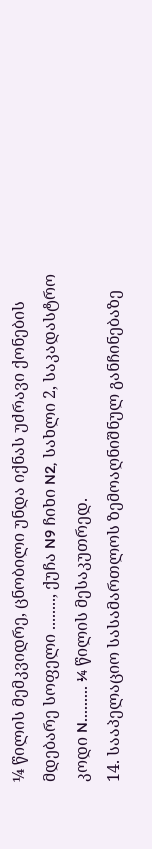¼ წილის მემკვიდრე, ცნობილი უნდა იქნას უძრავი ქონების მდებარე სოფელი ........, ქუჩა N9 ჩიხი N2, სახლი 2, საკადასტრო კოდი N......... ¼ წილის მესაკუთრედ.
14. სააპელაციო სასამართლოს ზემოაღნიშნულ განჩინებაზე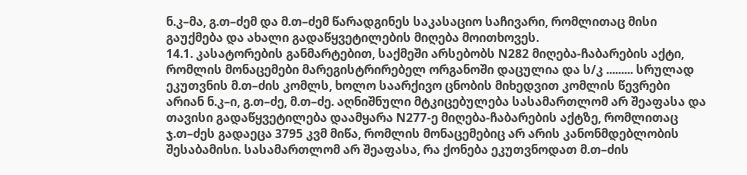ნ.კ–მა, გ.თ–ძემ და მ.თ–ძემ წარადგინეს საკასაციო საჩივარი, რომლითაც მისი გაუქმება და ახალი გადაწყვეტილების მიღება მოითხოვეს.
14.1. კასატორების განმარტებით, საქმეში არსებობს N282 მიღება-ჩაბარების აქტი, რომლის მონაცემები მარეგისტრირებელ ორგანოში დაცულია და ს/კ ......... სრულად ეკუთვნის მ.თ–ძის კომლს, ხოლო საარქივო ცნობის მიხედვით კომლის წევრები არიან ნ.კ–ი, გ.თ–ძე, მ.თ–ძე. აღნიშნული მტკიცებულება სასამართლომ არ შეაფასა და თავისი გადაწყვეტილება დაამყარა N277-ე მიღება-ჩაბარების აქტზე, რომლითაც ჯ.თ–ძეს გადაეცა 3795 კვმ მიწა, რომლის მონაცემებიც არ არის კანონმდებლობის შესაბამისი. სასამართლომ არ შეაფასა, რა ქონება ეკუთვნოდათ მ.თ–ძის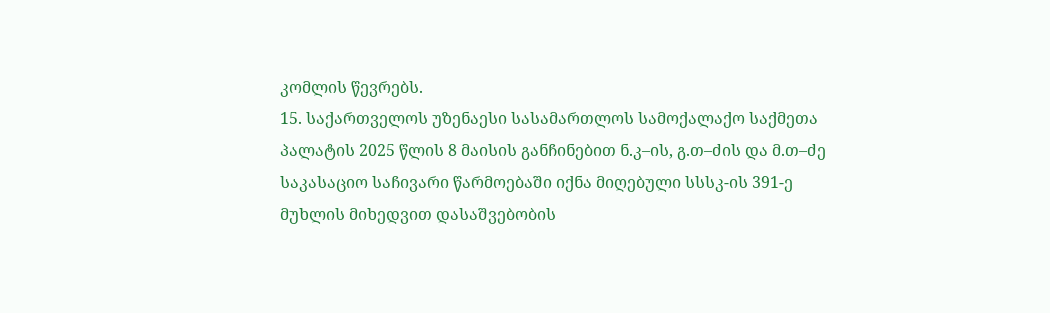კომლის წევრებს.
15. საქართველოს უზენაესი სასამართლოს სამოქალაქო საქმეთა პალატის 2025 წლის 8 მაისის განჩინებით ნ.კ–ის, გ.თ–ძის და მ.თ–ძე საკასაციო საჩივარი წარმოებაში იქნა მიღებული სსსკ-ის 391-ე მუხლის მიხედვით დასაშვებობის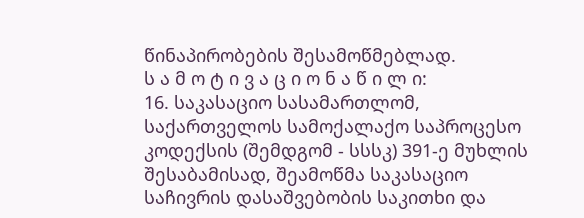წინაპირობების შესამოწმებლად.
ს ა მ ო ტ ი ვ ა ც ი ო ნ ა წ ი ლ ი:
16. საკასაციო სასამართლომ, საქართველოს სამოქალაქო საპროცესო კოდექსის (შემდგომ - სსსკ) 391-ე მუხლის შესაბამისად, შეამოწმა საკასაციო საჩივრის დასაშვებობის საკითხი და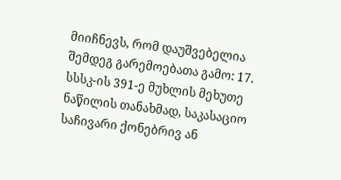მიიჩნევს, რომ დაუშვებელია შემდეგ გარემოებათა გამო: 17. სსსკ-ის 391-ე მუხლის მეხუთე ნაწილის თანახმად, საკასაციო საჩივარი ქონებრივ ან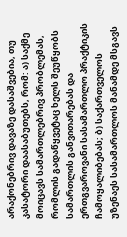არაქონებრივ დავაზე დასაშვებია, თუ კასატორი დაასაბუთებს, რომ: ა) საქმე მოიცავს სამართლებრივ პრობლემას, რომლის გადაწყვეტაც ხელს შეუწყობს სამართლის განვითარებას და ერთგვაროვანი სასამართლო პრაქტიკის ჩამოყალიბებას; ბ) საქართველოს უზენაეს სასამართლოს მანამდე მსგავს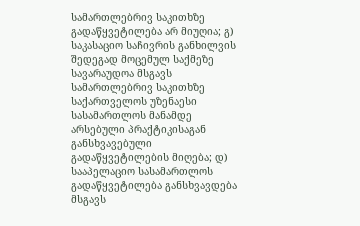სამართლებრივ საკითხზე გადაწყვეტილება არ მიუღია; გ) საკასაციო საჩივრის განხილვის შედეგად მოცემულ საქმეზე სავარაუდოა მსგავს სამართლებრივ საკითხზე საქართველოს უზენაესი სასამართლოს მანამდე არსებული პრაქტიკისაგან განსხვავებული გადაწყვეტილების მიღება; დ) სააპელაციო სასამართლოს გადაწყვეტილება განსხვავდება მსგავს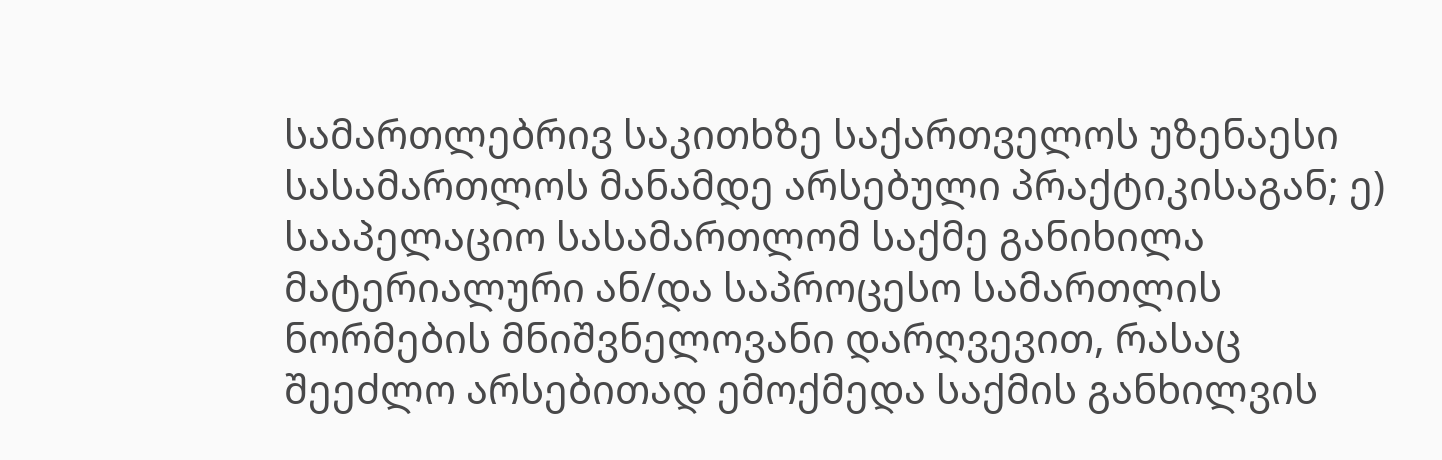სამართლებრივ საკითხზე საქართველოს უზენაესი სასამართლოს მანამდე არსებული პრაქტიკისაგან; ე) სააპელაციო სასამართლომ საქმე განიხილა მატერიალური ან/და საპროცესო სამართლის ნორმების მნიშვნელოვანი დარღვევით, რასაც შეეძლო არსებითად ემოქმედა საქმის განხილვის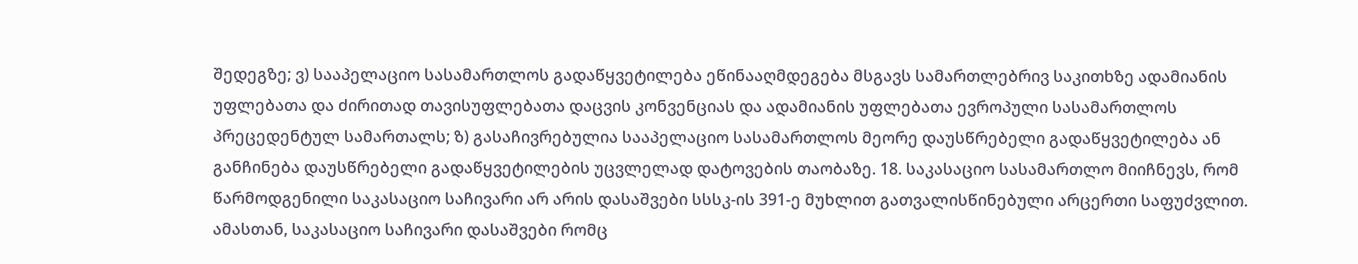შედეგზე; ვ) სააპელაციო სასამართლოს გადაწყვეტილება ეწინააღმდეგება მსგავს სამართლებრივ საკითხზე ადამიანის უფლებათა და ძირითად თავისუფლებათა დაცვის კონვენციას და ადამიანის უფლებათა ევროპული სასამართლოს პრეცედენტულ სამართალს; ზ) გასაჩივრებულია სააპელაციო სასამართლოს მეორე დაუსწრებელი გადაწყვეტილება ან განჩინება დაუსწრებელი გადაწყვეტილების უცვლელად დატოვების თაობაზე. 18. საკასაციო სასამართლო მიიჩნევს, რომ წარმოდგენილი საკასაციო საჩივარი არ არის დასაშვები სსსკ-ის 391-ე მუხლით გათვალისწინებული არცერთი საფუძვლით. ამასთან, საკასაციო საჩივარი დასაშვები რომც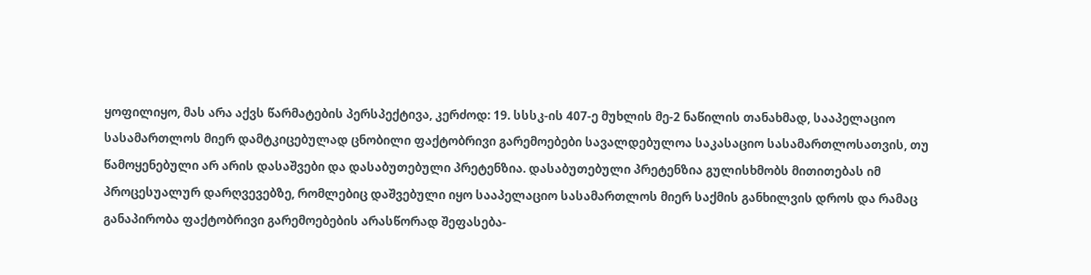ყოფილიყო, მას არა აქვს წარმატების პერსპექტივა, კერძოდ: 19. სსსკ-ის 407-ე მუხლის მე-2 ნაწილის თანახმად, სააპელაციო სასამართლოს მიერ დამტკიცებულად ცნობილი ფაქტობრივი გარემოებები სავალდებულოა საკასაციო სასამართლოსათვის, თუ წამოყენებული არ არის დასაშვები და დასაბუთებული პრეტენზია. დასაბუთებული პრეტენზია გულისხმობს მითითებას იმ პროცესუალურ დარღვევებზე, რომლებიც დაშვებული იყო სააპელაციო სასამართლოს მიერ საქმის განხილვის დროს და რამაც განაპირობა ფაქტობრივი გარემოებების არასწორად შეფასება-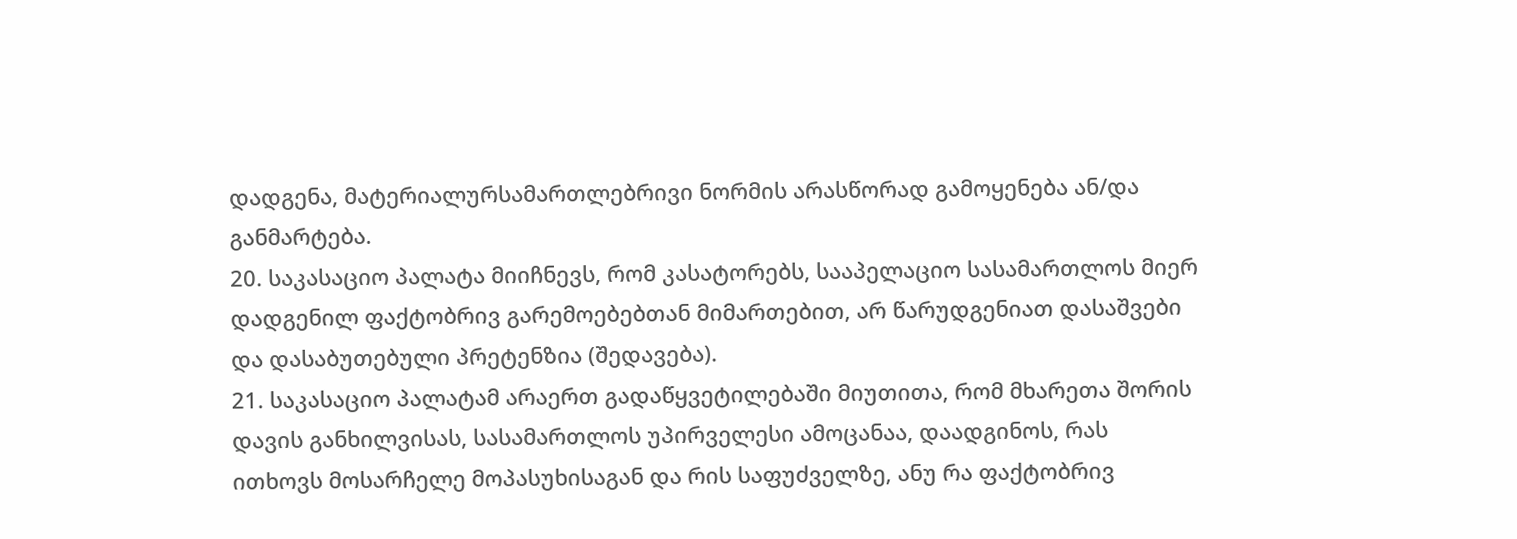დადგენა, მატერიალურსამართლებრივი ნორმის არასწორად გამოყენება ან/და განმარტება.
20. საკასაციო პალატა მიიჩნევს, რომ კასატორებს, სააპელაციო სასამართლოს მიერ დადგენილ ფაქტობრივ გარემოებებთან მიმართებით, არ წარუდგენიათ დასაშვები და დასაბუთებული პრეტენზია (შედავება).
21. საკასაციო პალატამ არაერთ გადაწყვეტილებაში მიუთითა, რომ მხარეთა შორის დავის განხილვისას, სასამართლოს უპირველესი ამოცანაა, დაადგინოს, რას ითხოვს მოსარჩელე მოპასუხისაგან და რის საფუძველზე, ანუ რა ფაქტობრივ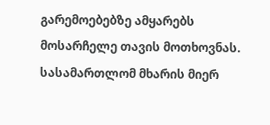გარემოებებზე ამყარებს მოსარჩელე თავის მოთხოვნას. სასამართლომ მხარის მიერ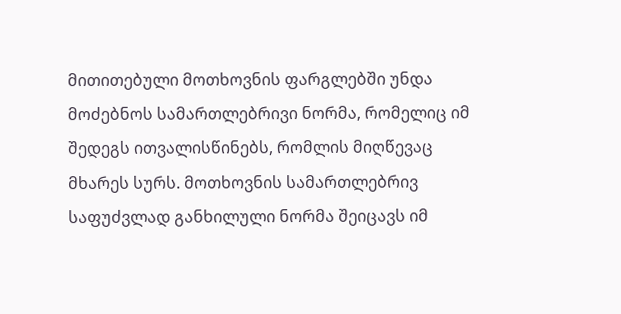მითითებული მოთხოვნის ფარგლებში უნდა მოძებნოს სამართლებრივი ნორმა, რომელიც იმ შედეგს ითვალისწინებს, რომლის მიღწევაც მხარეს სურს. მოთხოვნის სამართლებრივ საფუძვლად განხილული ნორმა შეიცავს იმ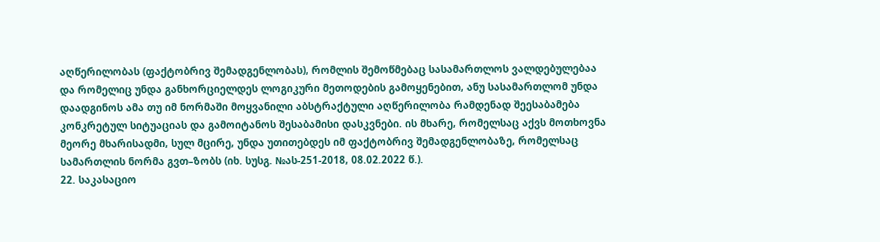აღწერილობას (ფაქტობრივ შემადგენლობას), რომლის შემოწმებაც სასამართლოს ვალდებულებაა და რომელიც უნდა განხორციელდეს ლოგიკური მეთოდების გამოყენებით, ანუ სასამართლომ უნდა დაადგინოს ამა თუ იმ ნორმაში მოყვანილი აბსტრაქტული აღწერილობა რამდენად შეესაბამება კონკრეტულ სიტუაციას და გამოიტანოს შესაბამისი დასკვნები. ის მხარე, რომელსაც აქვს მოთხოვნა მეორე მხარისადმი, სულ მცირე, უნდა უთითებდეს იმ ფაქტობრივ შემადგენლობაზე, რომელსაც სამართლის ნორმა გვთ–ზობს (იხ. სუსგ. №ას-251-2018, 08.02.2022 წ.).
22. საკასაციო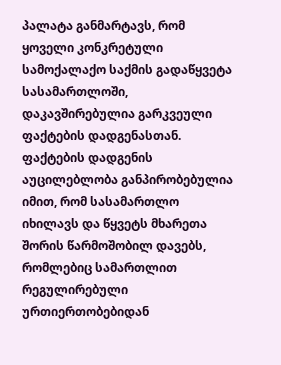პალატა განმარტავს, რომ ყოველი კონკრეტული სამოქალაქო საქმის გადაწყვეტა სასამართლოში, დაკავშირებულია გარკვეული ფაქტების დადგენასთან. ფაქტების დადგენის აუცილებლობა განპირობებულია იმით, რომ სასამართლო იხილავს და წყვეტს მხარეთა შორის წარმოშობილ დავებს, რომლებიც სამართლით რეგულირებული ურთიერთობებიდან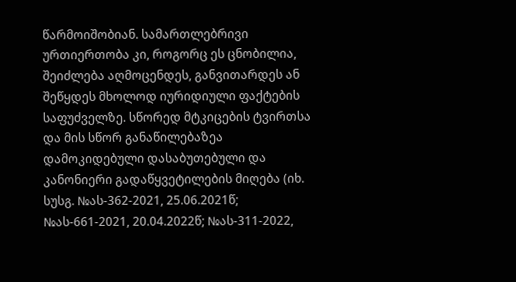წარმოიშობიან. სამართლებრივი ურთიერთობა კი, როგორც ეს ცნობილია, შეიძლება აღმოცენდეს, განვითარდეს ან შეწყდეს მხოლოდ იურიდიული ფაქტების საფუძველზე. სწორედ მტკიცების ტვირთსა და მის სწორ განაწილებაზეა დამოკიდებული დასაბუთებული და კანონიერი გადაწყვეტილების მიღება (იხ. სუსგ. №ას-362-2021, 25.06.2021წ; №ას-661-2021, 20.04.2022წ; №ას-311-2022,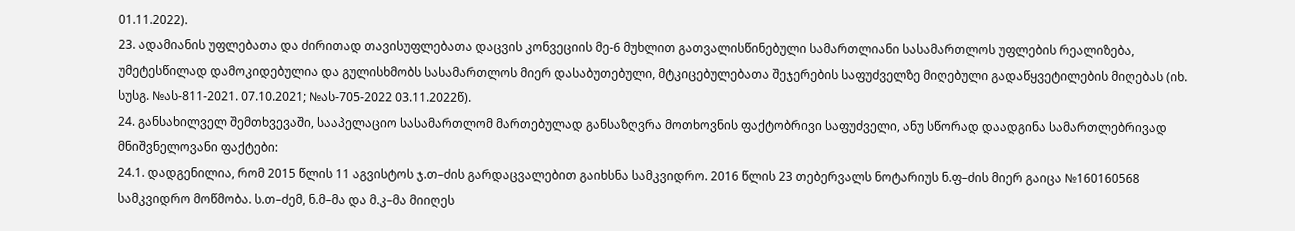01.11.2022).
23. ადამიანის უფლებათა და ძირითად თავისუფლებათა დაცვის კონვეციის მე-6 მუხლით გათვალისწინებული სამართლიანი სასამართლოს უფლების რეალიზება, უმეტესწილად დამოკიდებულია და გულისხმობს სასამართლოს მიერ დასაბუთებული, მტკიცებულებათა შეჯერების საფუძველზე მიღებული გადაწყვეტილების მიღებას (იხ. სუსგ. №ას-811-2021. 07.10.2021; №ას-705-2022 03.11.2022წ).
24. განსახილველ შემთხვევაში, სააპელაციო სასამართლომ მართებულად განსაზღვრა მოთხოვნის ფაქტობრივი საფუძველი, ანუ სწორად დაადგინა სამართლებრივად მნიშვნელოვანი ფაქტები:
24.1. დადგენილია, რომ 2015 წლის 11 აგვისტოს ჯ.თ–ძის გარდაცვალებით გაიხსნა სამკვიდრო. 2016 წლის 23 თებერვალს ნოტარიუს ნ.ფ–ძის მიერ გაიცა №160160568 სამკვიდრო მოწმობა. ს.თ–ძემ, ნ.მ–მა და მ.კ–მა მიიღეს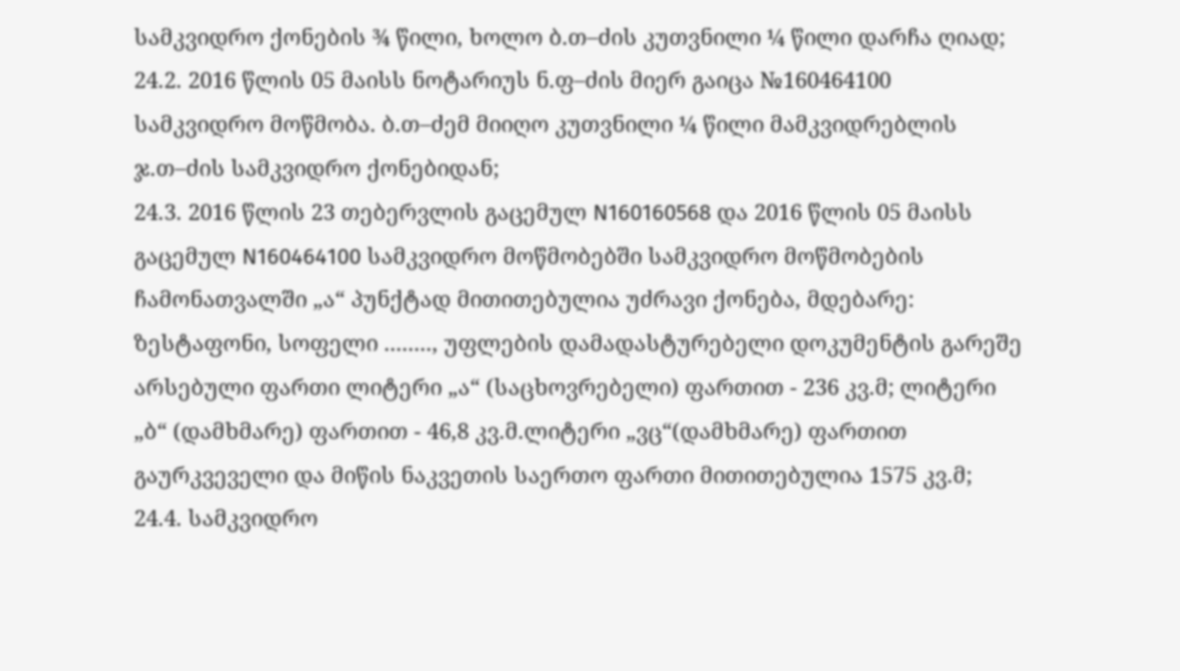სამკვიდრო ქონების ¾ წილი, ხოლო ბ.თ–ძის კუთვნილი ¼ წილი დარჩა ღიად;
24.2. 2016 წლის 05 მაისს ნოტარიუს ნ.ფ–ძის მიერ გაიცა №160464100 სამკვიდრო მოწმობა. ბ.თ–ძემ მიიღო კუთვნილი ¼ წილი მამკვიდრებლის ჯ.თ–ძის სამკვიდრო ქონებიდან;
24.3. 2016 წლის 23 თებერვლის გაცემულ N160160568 და 2016 წლის 05 მაისს გაცემულ N160464100 სამკვიდრო მოწმობებში სამკვიდრო მოწმობების ჩამონათვალში „ა“ პუნქტად მითითებულია უძრავი ქონება, მდებარე: ზესტაფონი, სოფელი ........, უფლების დამადასტურებელი დოკუმენტის გარეშე არსებული ფართი ლიტერი „ა“ (საცხოვრებელი) ფართით - 236 კვ.მ; ლიტერი „ბ“ (დამხმარე) ფართით - 46,8 კვ.მ.ლიტერი „ვც“(დამხმარე) ფართით გაურკვეველი და მიწის ნაკვეთის საერთო ფართი მითითებულია 1575 კვ.მ;
24.4. სამკვიდრო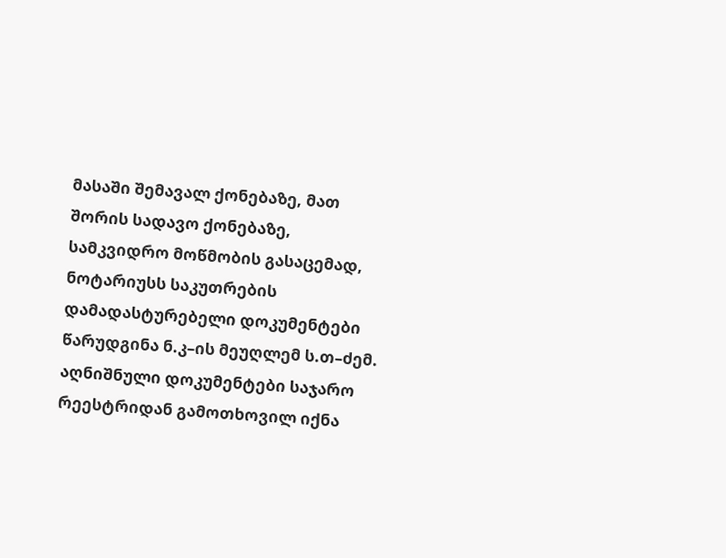მასაში შემავალ ქონებაზე, მათ შორის სადავო ქონებაზე, სამკვიდრო მოწმობის გასაცემად, ნოტარიუსს საკუთრების დამადასტურებელი დოკუმენტები წარუდგინა ნ.კ–ის მეუღლემ ს.თ–ძემ. აღნიშნული დოკუმენტები საჯარო რეესტრიდან გამოთხოვილ იქნა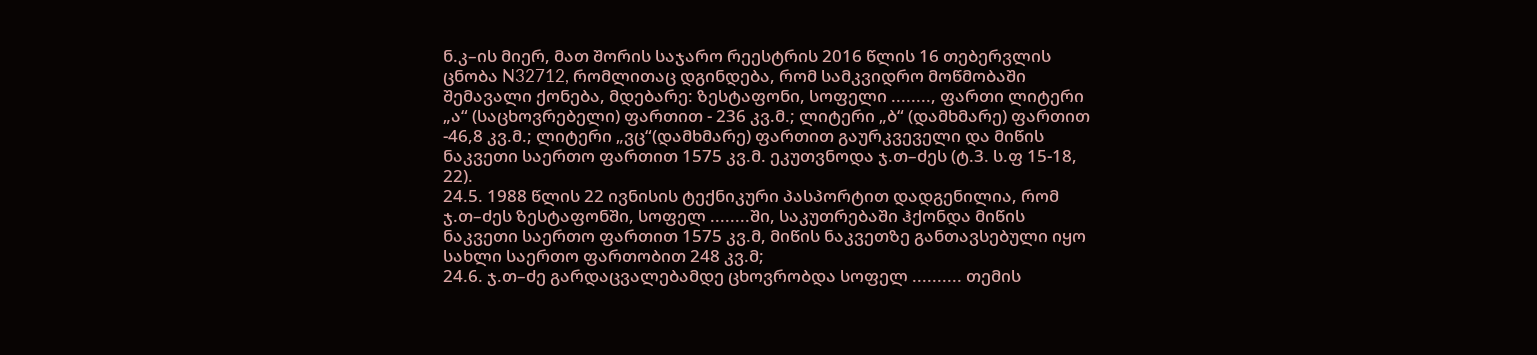ნ.კ–ის მიერ, მათ შორის საჯარო რეესტრის 2016 წლის 16 თებერვლის ცნობა N32712, რომლითაც დგინდება, რომ სამკვიდრო მოწმობაში შემავალი ქონება, მდებარე: ზესტაფონი, სოფელი ........, ფართი ლიტერი „ა“ (საცხოვრებელი) ფართით - 236 კვ.მ.; ლიტერი „ბ“ (დამხმარე) ფართით -46,8 კვ.მ.; ლიტერი „ვც“(დამხმარე) ფართით გაურკვეველი და მიწის ნაკვეთი საერთო ფართით 1575 კვ.მ. ეკუთვნოდა ჯ.თ–ძეს (ტ.3. ს.ფ 15-18, 22).
24.5. 1988 წლის 22 ივნისის ტექნიკური პასპორტით დადგენილია, რომ ჯ.თ–ძეს ზესტაფონში, სოფელ ........ში, საკუთრებაში ჰქონდა მიწის ნაკვეთი საერთო ფართით 1575 კვ.მ, მიწის ნაკვეთზე განთავსებული იყო სახლი საერთო ფართობით 248 კვ.მ;
24.6. ჯ.თ–ძე გარდაცვალებამდე ცხოვრობდა სოფელ .......... თემის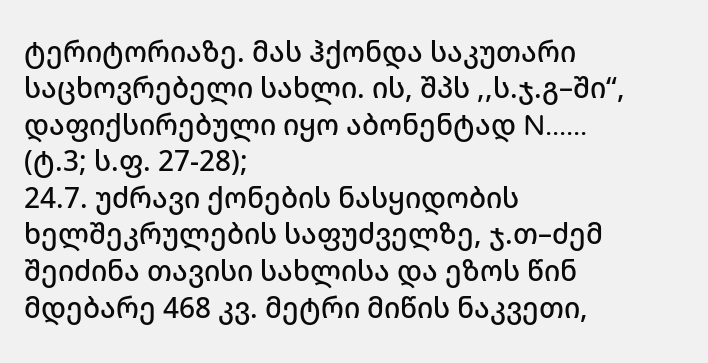ტერიტორიაზე. მას ჰქონდა საკუთარი საცხოვრებელი სახლი. ის, შპს ,,ს.ჯ.გ–ში“, დაფიქსირებული იყო აბონენტად N...... (ტ.3; ს.ფ. 27-28);
24.7. უძრავი ქონების ნასყიდობის ხელშეკრულების საფუძველზე, ჯ.თ–ძემ შეიძინა თავისი სახლისა და ეზოს წინ მდებარე 468 კვ. მეტრი მიწის ნაკვეთი,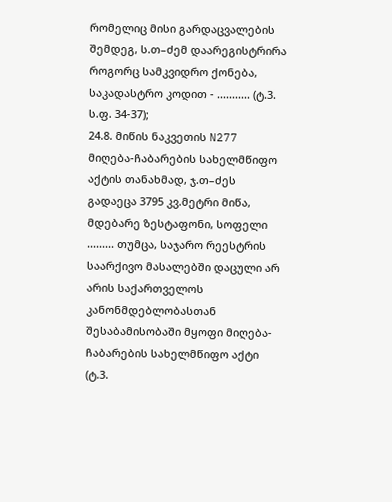რომელიც მისი გარდაცვალების შემდეგ, ს.თ–ძემ დაარეგისტრირა როგორც სამკვიდრო ქონება, საკადასტრო კოდით - ........... (ტ.3. ს.ფ. 34-37);
24.8. მიწის ნაკვეთის N277 მიღება-ჩაბარების სახელმწიფო აქტის თანახმად, ჯ.თ–ძეს გადაეცა 3795 კვ.მეტრი მიწა, მდებარე ზესტაფონი, სოფელი ......... თუმცა, საჯარო რეესტრის საარქივო მასალებში დაცული არ არის საქართველოს კანონმდებლობასთან შესაბამისობაში მყოფი მიღება-ჩაბარების სახელმწიფო აქტი (ტ.3.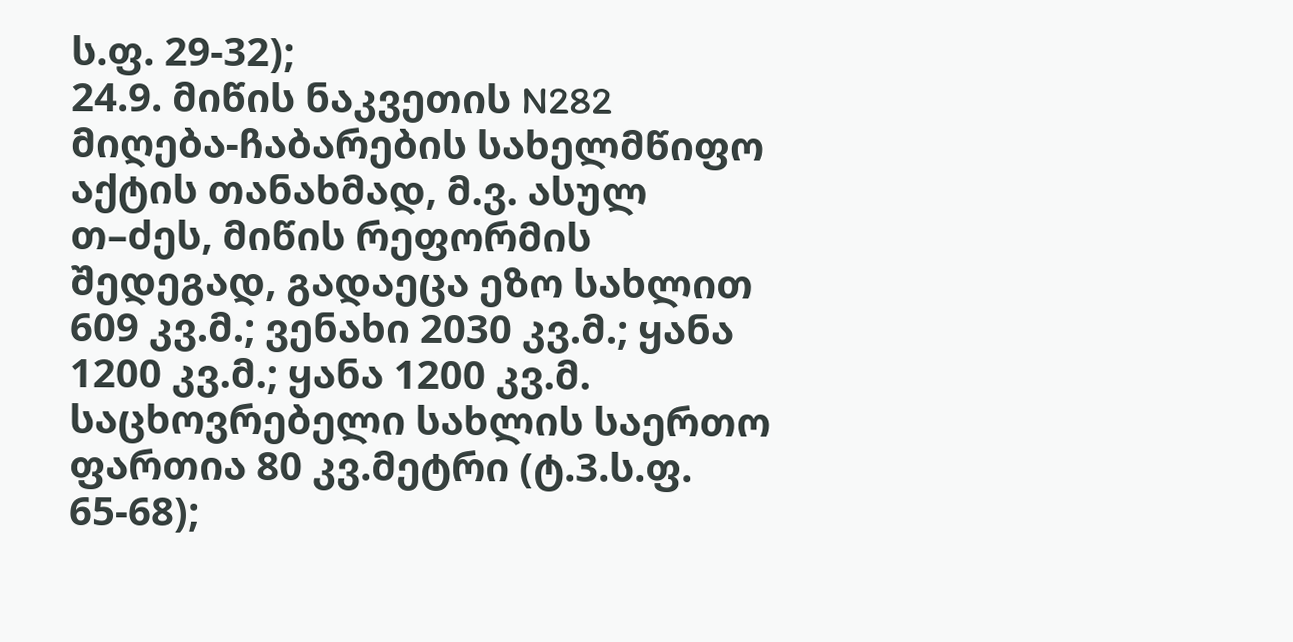ს.ფ. 29-32);
24.9. მიწის ნაკვეთის N282 მიღება-ჩაბარების სახელმწიფო აქტის თანახმად, მ.ვ. ასულ თ–ძეს, მიწის რეფორმის შედეგად, გადაეცა ეზო სახლით 609 კვ.მ.; ვენახი 2030 კვ.მ.; ყანა 1200 კვ.მ.; ყანა 1200 კვ.მ. საცხოვრებელი სახლის საერთო ფართია 80 კვ.მეტრი (ტ.3.ს.ფ. 65-68);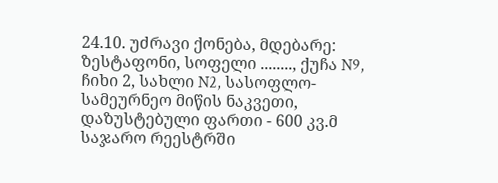24.10. უძრავი ქონება, მდებარე: ზესტაფონი, სოფელი ........, ქუჩა N9, ჩიხი 2, სახლი N2, სასოფლო-სამეურნეო მიწის ნაკვეთი, დაზუსტებული ფართი - 600 კვ.მ საჯარო რეესტრში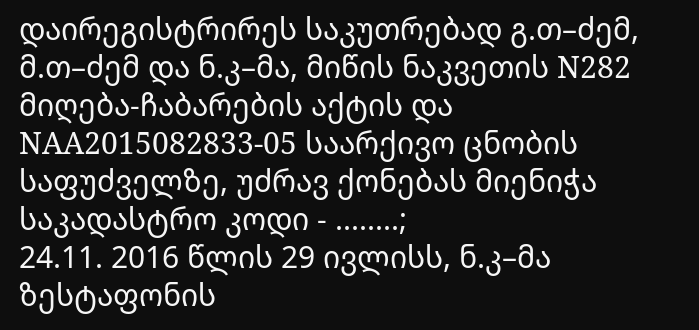დაირეგისტრირეს საკუთრებად გ.თ–ძემ, მ.თ–ძემ და ნ.კ–მა, მიწის ნაკვეთის N282 მიღება-ჩაბარების აქტის და NAA2015082833-05 საარქივო ცნობის საფუძველზე, უძრავ ქონებას მიენიჭა საკადასტრო კოდი - ........;
24.11. 2016 წლის 29 ივლისს, ნ.კ–მა ზესტაფონის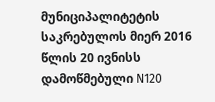მუნიციპალიტეტის საკრებულოს მიერ 2016 წლის 20 ივნისს დამოწმებული N120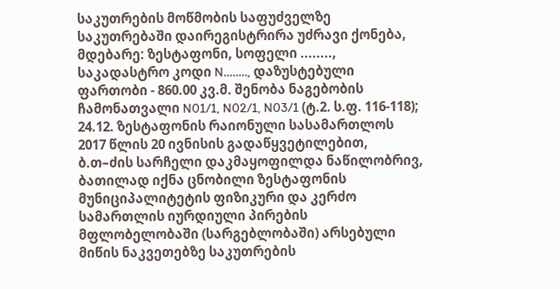საკუთრების მოწმობის საფუძველზე საკუთრებაში დაირეგისტრირა უძრავი ქონება, მდებარე: ზესტაფონი, სოფელი ........, საკადასტრო კოდი N........, დაზუსტებული ფართობი - 860.00 კვ.მ. შენობა ნაგებობის ჩამონათვალი N01/1, N02/1, N03/1 (ტ.2. ს.ფ. 116-118);
24.12. ზესტაფონის რაიონული სასამართლოს 2017 წლის 20 ივნისის გადაწყვეტილებით, ბ.თ–ძის სარჩელი დაკმაყოფილდა ნაწილობრივ, ბათილად იქნა ცნობილი ზესტაფონის მუნიციპალიტეტის ფიზიკური და კერძო სამართლის იურდიული პირების მფლობელობაში (სარგებლობაში) არსებული მიწის ნაკვეთებზე საკუთრების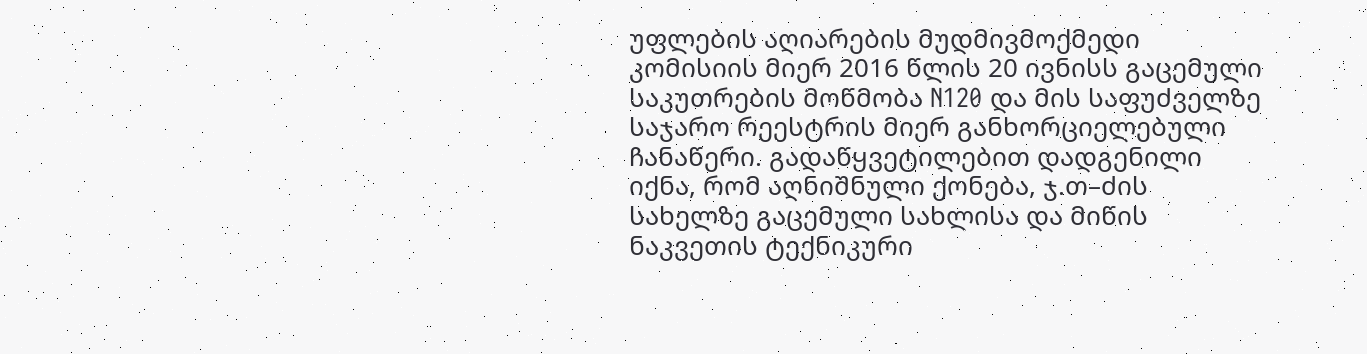უფლების აღიარების მუდმივმოქმედი კომისიის მიერ 2016 წლის 20 ივნისს გაცემული საკუთრების მოწმობა N120 და მის საფუძველზე საჯარო რეესტრის მიერ განხორციელებული ჩანაწერი. გადაწყვეტილებით დადგენილი იქნა, რომ აღნიშნული ქონება, ჯ.თ–ძის სახელზე გაცემული სახლისა და მიწის ნაკვეთის ტექნიკური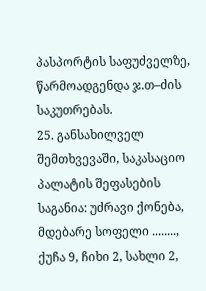პასპორტის საფუძველზე, წარმოადგენდა ჯ.თ–ძის საკუთრებას.
25. განსახილველ შემთხვევაში, საკასაციო პალატის შეფასების საგანია: უძრავი ქონება, მდებარე სოფელი ........, ქუჩა 9, ჩიხი 2, სახლი 2,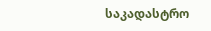საკადასტრო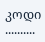კოდი ..........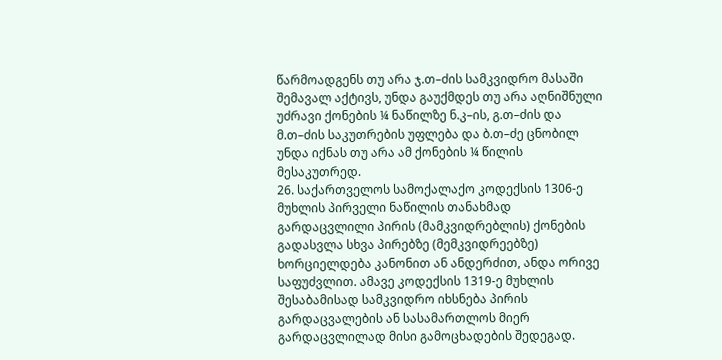წარმოადგენს თუ არა ჯ.თ–ძის სამკვიდრო მასაში შემავალ აქტივს, უნდა გაუქმდეს თუ არა აღნიშნული უძრავი ქონების ¼ ნაწილზე ნ.კ–ის, გ.თ–ძის და მ.თ–ძის საკუთრების უფლება და ბ.თ–ძე ცნობილ უნდა იქნას თუ არა ამ ქონების ¼ წილის მესაკუთრედ.
26. საქართველოს სამოქალაქო კოდექსის 1306-ე მუხლის პირველი ნაწილის თანახმად გარდაცვლილი პირის (მამკვიდრებლის) ქონების გადასვლა სხვა პირებზე (მემკვიდრეებზე) ხორციელდება კანონით ან ანდერძით, ანდა ორივე საფუძვლით. ამავე კოდექსის 1319-ე მუხლის შესაბამისად სამკვიდრო იხსნება პირის გარდაცვალების ან სასამართლოს მიერ გარდაცვლილად მისი გამოცხადების შედეგად.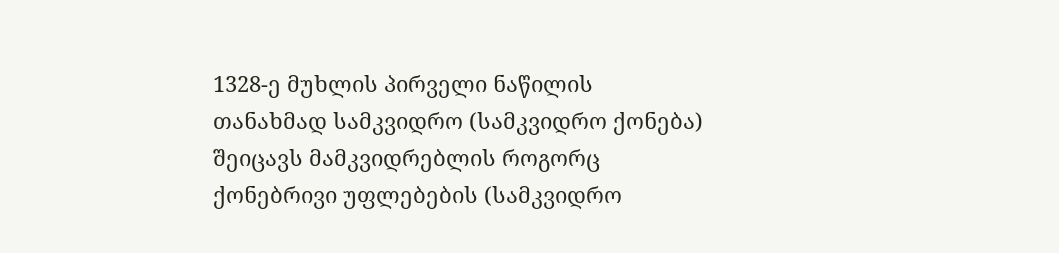1328-ე მუხლის პირველი ნაწილის თანახმად სამკვიდრო (სამკვიდრო ქონება) შეიცავს მამკვიდრებლის როგორც ქონებრივი უფლებების (სამკვიდრო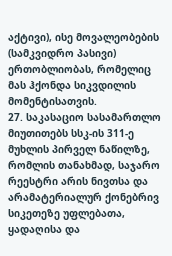აქტივი), ისე მოვალეობების (სამკვიდრო პასივი) ერთობლიობას, რომელიც მას ჰქონდა სიკვდილის მომენტისათვის.
27. საკასაციო სასამართლო მიუთითებს სსკ-ის 311-ე მუხლის პირველ ნაწილზე, რომლის თანახმად, საჯარო რეესტრი არის ნივთსა და არამატერიალურ ქონებრივ სიკეთეზე უფლებათა, ყადაღისა და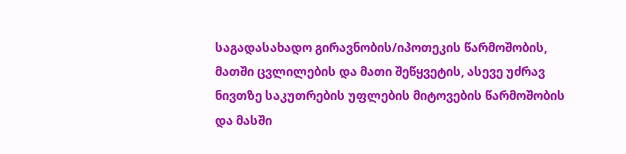საგადასახადო გირავნობის/იპოთეკის წარმოშობის, მათში ცვლილების და მათი შეწყვეტის, ასევე უძრავ ნივთზე საკუთრების უფლების მიტოვების წარმოშობის და მასში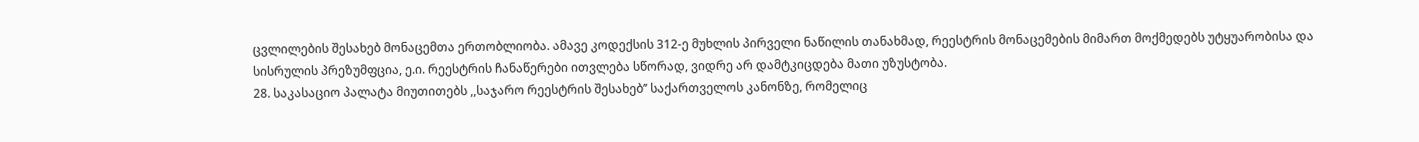ცვლილების შესახებ მონაცემთა ერთობლიობა. ამავე კოდექსის 312-ე მუხლის პირველი ნაწილის თანახმად, რეესტრის მონაცემების მიმართ მოქმედებს უტყუარობისა და სისრულის პრეზუმფცია, ე.ი. რეესტრის ჩანაწერები ითვლება სწორად, ვიდრე არ დამტკიცდება მათი უზუსტობა.
28. საკასაციო პალატა მიუთითებს ,,საჯარო რეესტრის შესახებ’’ საქართველოს კანონზე, რომელიც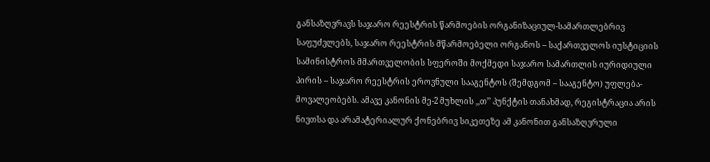განსაზღვრავს საჯარო რეესტრის წარმოების ორგანიზაციულ-სამართლებრივ საფუძვლებს, საჯარო რეესტრის მწარმოებელი ორგანოს – საქართველოს იუსტიციის სამინისტროს მმართველობის სფეროში მოქმედი საჯარო სამართლის იურიდიული პირის – საჯარო რეესტრის ეროვნული სააგენტოს (შემდგომ – სააგენტო) უფლება-მოვალეობებს. ამავე კანონის მე-2 მუხლის ,,თ’’ პუნქტის თანახმად, რეგისტრაცია არის ნივთსა და არამატერიალურ ქონებრივ სიკეთეზე ამ კანონით განსაზღვრული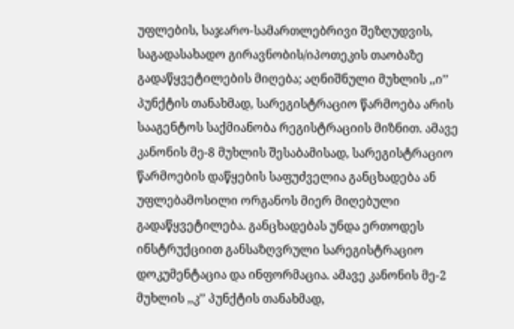უფლების, საჯარო-სამართლებრივი შეზღუდვის, საგადასახადო გირავნობის/იპოთეკის თაობაზე გადაწყვეტილების მიღება; აღნიშნული მუხლის ,,ი’’ პუნქტის თანახმად, სარეგისტრაციო წარმოება არის სააგენტოს საქმიანობა რეგისტრაციის მიზნით. ამავე კანონის მე-8 მუხლის შესაბამისად, სარეგისტრაციო წარმოების დაწყების საფუძველია განცხადება ან უფლებამოსილი ორგანოს მიერ მიღებული გადაწყვეტილება. განცხადებას უნდა ერთოდეს ინსტრუქციით განსაზღვრული სარეგისტრაციო დოკუმენტაცია და ინფორმაცია. ამავე კანონის მე-2 მუხლის ,,კ’’ პუნქტის თანახმად,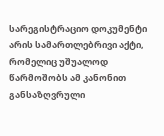სარეგისტრაციო დოკუმენტი არის სამართლებრივი აქტი, რომელიც უშუალოდ წარმოშობს ამ კანონით განსაზღვრული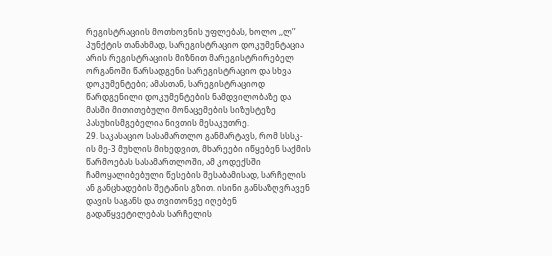რეგისტრაციის მოთხოვნის უფლებას, ხოლო ,,ლ’’ პუნქტის თანახმად, სარეგისტრაციო დოკუმენტაცია არის რეგისტრაციის მიზნით მარეგისტრირებელ ორგანოში წარსადგენი სარეგისტრაციო და სხვა დოკუმენტები; ამასთან, სარეგისტრაციოდ წარდგენილი დოკუმენტების ნამდვილობაზე და მასში მითითებული მონაცემების სიზუსტეზე პასუხისმგებელია ნივთის მესაკუთრე.
29. საკასაციო სასამართლო განმარტავს, რომ სსსკ-ის მე-3 მუხლის მიხედვით, მხარეები იწყებენ საქმის წარმოებას სასამართლოში, ამ კოდექსში ჩამოყალიბებული წესების შესაბამისად, სარჩელის ან განცხადების შეტანის გზით. ისინი განსაზღვრავენ დავის საგანს და თვითონვე იღებენ გადაწყვეტილებას სარჩელის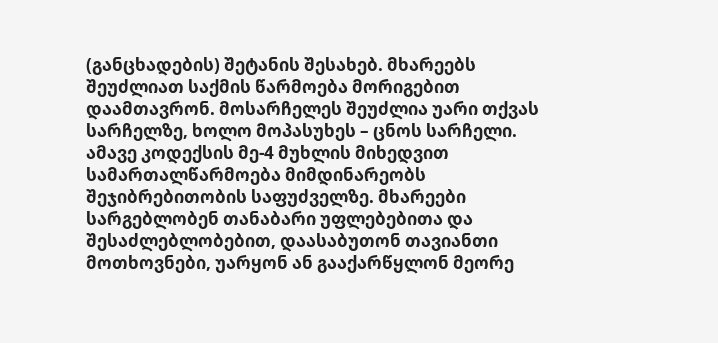(განცხადების) შეტანის შესახებ. მხარეებს შეუძლიათ საქმის წარმოება მორიგებით დაამთავრონ. მოსარჩელეს შეუძლია უარი თქვას სარჩელზე, ხოლო მოპასუხეს – ცნოს სარჩელი. ამავე კოდექსის მე-4 მუხლის მიხედვით სამართალწარმოება მიმდინარეობს შეჯიბრებითობის საფუძველზე. მხარეები სარგებლობენ თანაბარი უფლებებითა და შესაძლებლობებით, დაასაბუთონ თავიანთი მოთხოვნები, უარყონ ან გააქარწყლონ მეორე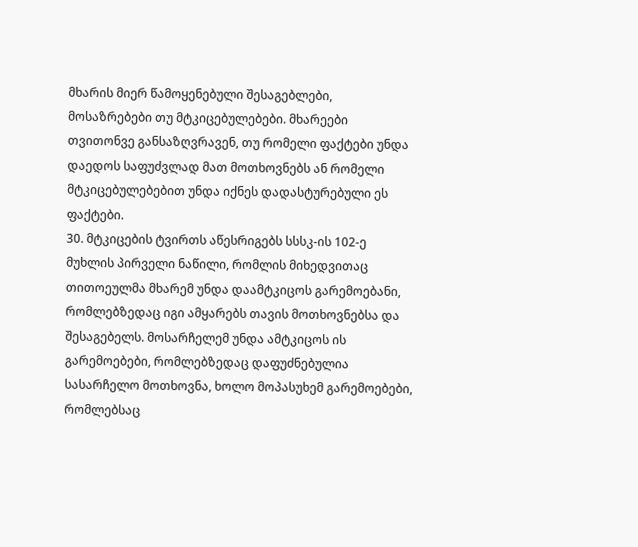მხარის მიერ წამოყენებული შესაგებლები, მოსაზრებები თუ მტკიცებულებები. მხარეები თვითონვე განსაზღვრავენ, თუ რომელი ფაქტები უნდა დაედოს საფუძვლად მათ მოთხოვნებს ან რომელი მტკიცებულებებით უნდა იქნეს დადასტურებული ეს ფაქტები.
30. მტკიცების ტვირთს აწესრიგებს სსსკ-ის 102-ე მუხლის პირველი ნაწილი, რომლის მიხედვითაც თითოეულმა მხარემ უნდა დაამტკიცოს გარემოებანი, რომლებზედაც იგი ამყარებს თავის მოთხოვნებსა და შესაგებელს. მოსარჩელემ უნდა ამტკიცოს ის გარემოებები, რომლებზედაც დაფუძნებულია სასარჩელო მოთხოვნა, ხოლო მოპასუხემ გარემოებები, რომლებსაც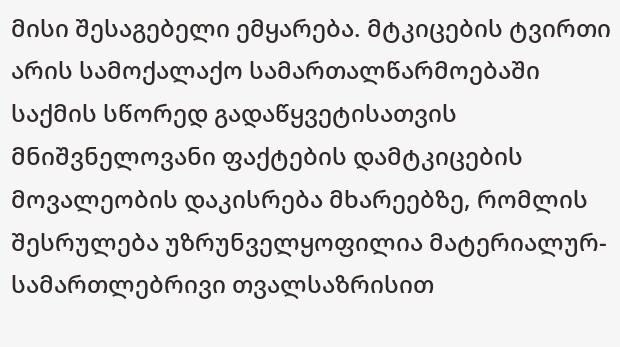მისი შესაგებელი ემყარება. მტკიცების ტვირთი არის სამოქალაქო სამართალწარმოებაში საქმის სწორედ გადაწყვეტისათვის მნიშვნელოვანი ფაქტების დამტკიცების მოვალეობის დაკისრება მხარეებზე, რომლის შესრულება უზრუნველყოფილია მატერიალურ-სამართლებრივი თვალსაზრისით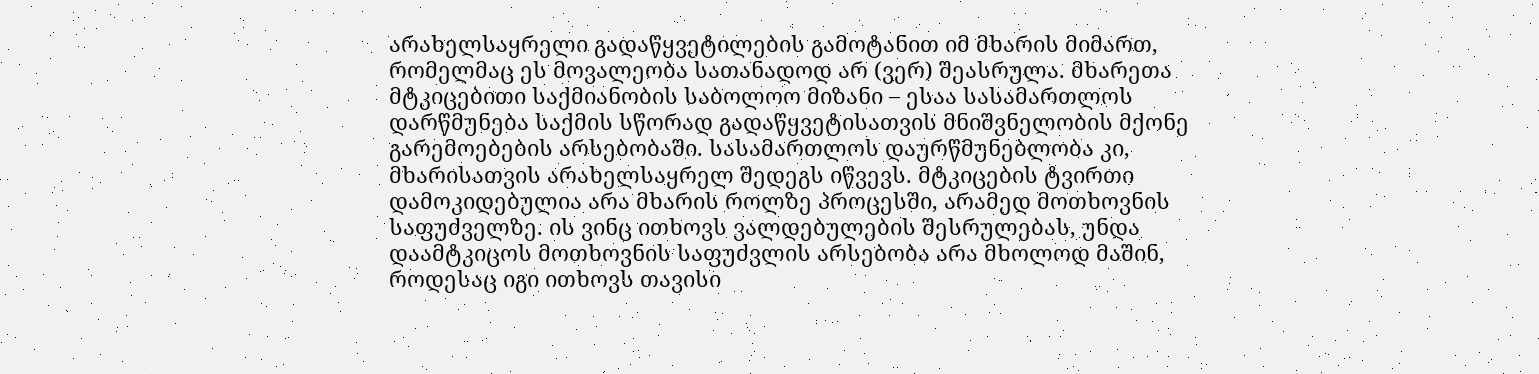არახელსაყრელი გადაწყვეტილების გამოტანით იმ მხარის მიმართ, რომელმაც ეს მოვალეობა სათანადოდ არ (ვერ) შეასრულა. მხარეთა მტკიცებითი საქმიანობის საბოლოო მიზანი – ესაა სასამართლოს დარწმუნება საქმის სწორად გადაწყვეტისათვის მნიშვნელობის მქონე გარემოებების არსებობაში. სასამართლოს დაურწმუნებლობა კი, მხარისათვის არახელსაყრელ შედეგს იწვევს. მტკიცების ტვირთი დამოკიდებულია არა მხარის როლზე პროცესში, არამედ მოთხოვნის საფუძველზე. ის ვინც ითხოვს ვალდებულების შესრულებას, უნდა დაამტკიცოს მოთხოვნის საფუძვლის არსებობა არა მხოლოდ მაშინ, როდესაც იგი ითხოვს თავისი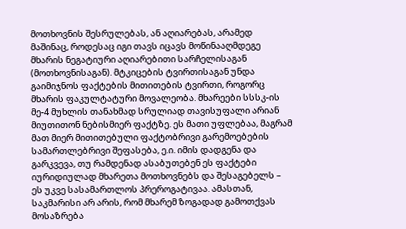მოთხოვნის შესრულებას, ან აღიარებას, არამედ მაშინაც, როდესაც იგი თავს იცავს მოწინააღმდეგე მხარის ნეგატიური აღიარებითი სარჩელისაგან (მოთხოვნისაგან). მტკიცების ტვირთისაგან უნდა გაიმიჯნოს ფაქტების მითითების ტვირთი, როგორც მხარის ფაკულტატური მოვალეობა. მხარეები სსსკ-ის მე-4 მუხლის თანახმად სრულიად თავისუფალი არიან მიუთითონ ნებისმიერ ფაქტზე. ეს მათი უფლებაა, მაგრამ მათ მიერ მითითებული ფაქტობრივი გარემოებების სამართლებრივი შეფასება, ე.ი. იმის დადგენა და გარკვევა, თუ რამდენად ასაბუთებენ ეს ფაქტები იურიდიულად მხარეთა მოთხოვნებს და შესაგებელს – ეს უკვე სასამართლოს პრეროგატივაა. ამასთან, საკმარისი არ არის, რომ მხარემ ზოგადად გამოთქვას მოსაზრება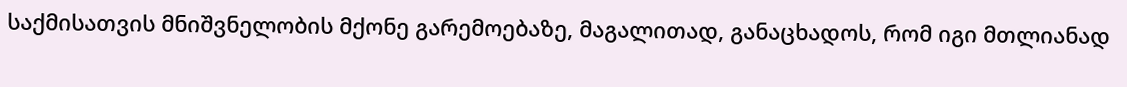საქმისათვის მნიშვნელობის მქონე გარემოებაზე, მაგალითად, განაცხადოს, რომ იგი მთლიანად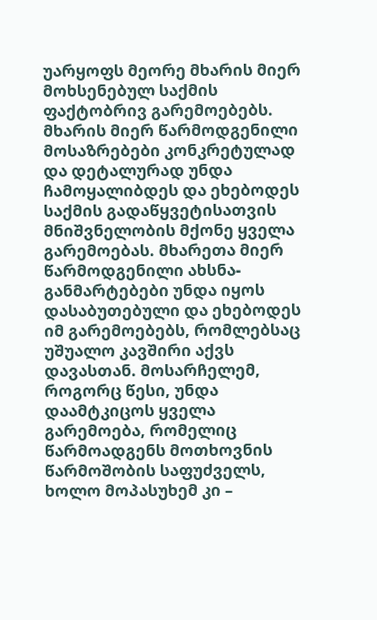უარყოფს მეორე მხარის მიერ მოხსენებულ საქმის ფაქტობრივ გარემოებებს. მხარის მიერ წარმოდგენილი მოსაზრებები კონკრეტულად და დეტალურად უნდა ჩამოყალიბდეს და ეხებოდეს საქმის გადაწყვეტისათვის მნიშვნელობის მქონე ყველა გარემოებას. მხარეთა მიერ წარმოდგენილი ახსნა-განმარტებები უნდა იყოს დასაბუთებული და ეხებოდეს იმ გარემოებებს, რომლებსაც უშუალო კავშირი აქვს დავასთან. მოსარჩელემ, როგორც წესი, უნდა დაამტკიცოს ყველა გარემოება, რომელიც წარმოადგენს მოთხოვნის წარმოშობის საფუძველს, ხოლო მოპასუხემ კი –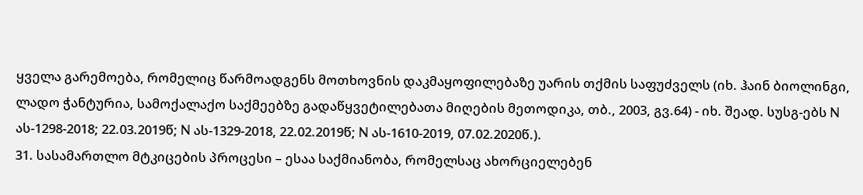ყველა გარემოება, რომელიც წარმოადგენს მოთხოვნის დაკმაყოფილებაზე უარის თქმის საფუძველს (იხ. ჰაინ ბიოლინგი, ლადო ჭანტურია, სამოქალაქო საქმეებზე გადაწყვეტილებათა მიღების მეთოდიკა, თბ., 2003, გვ.64) - იხ. შეად. სუსგ-ებს N ას-1298-2018; 22.03.2019წ; N ას-1329-2018, 22.02.2019წ; N ას-1610-2019, 07.02.2020წ.).
31. სასამართლო მტკიცების პროცესი – ესაა საქმიანობა, რომელსაც ახორციელებენ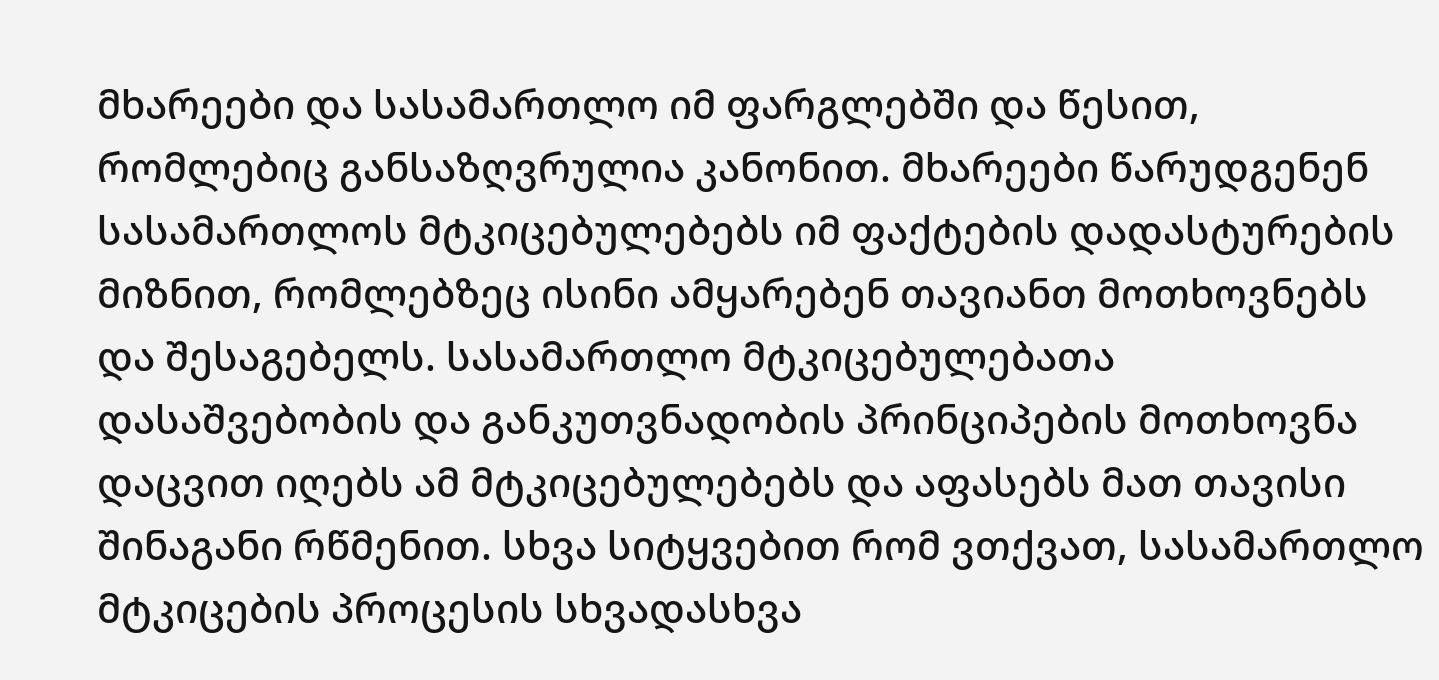მხარეები და სასამართლო იმ ფარგლებში და წესით, რომლებიც განსაზღვრულია კანონით. მხარეები წარუდგენენ სასამართლოს მტკიცებულებებს იმ ფაქტების დადასტურების მიზნით, რომლებზეც ისინი ამყარებენ თავიანთ მოთხოვნებს და შესაგებელს. სასამართლო მტკიცებულებათა დასაშვებობის და განკუთვნადობის პრინციპების მოთხოვნა დაცვით იღებს ამ მტკიცებულებებს და აფასებს მათ თავისი შინაგანი რწმენით. სხვა სიტყვებით რომ ვთქვათ, სასამართლო მტკიცების პროცესის სხვადასხვა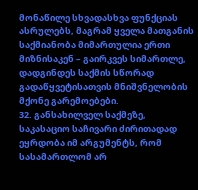მონაწილე სხვადასხვა ფუნქციას ასრულებს, მაგრამ ყველა მათგანის საქმიანობა მიმართულია ერთი მიზნისაკენ – გაირკვეს სიმართლე, დადგინდეს საქმის სწორად გადაწყვეტისათვის მნიშვნელობის მქონე გარემოებები.
32. განსახილველ საქმეზე, საკასაციო საჩივარი ძირითადად ეყრდობა იმ არგუმენტს, რომ სასამართლომ არ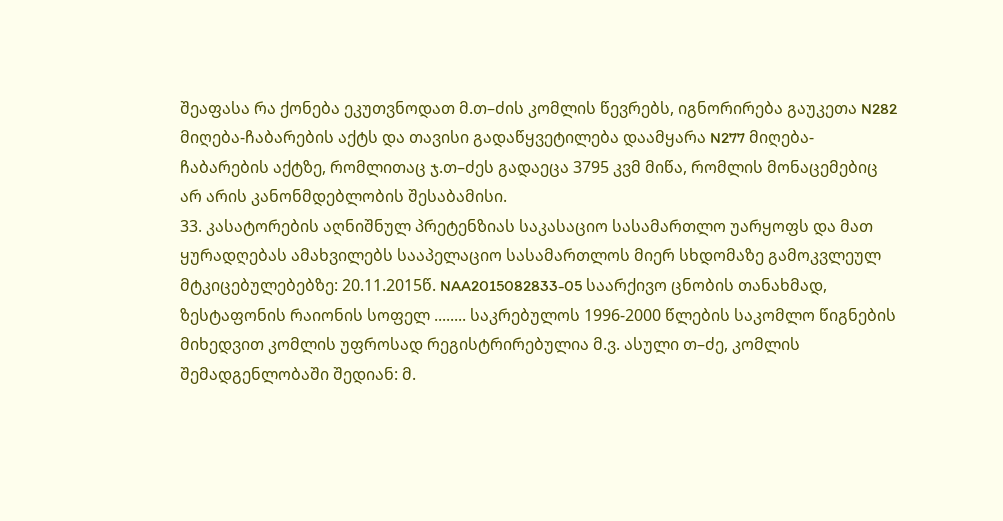შეაფასა რა ქონება ეკუთვნოდათ მ.თ–ძის კომლის წევრებს, იგნორირება გაუკეთა N282 მიღება-ჩაბარების აქტს და თავისი გადაწყვეტილება დაამყარა N277 მიღება-ჩაბარების აქტზე, რომლითაც ჯ.თ–ძეს გადაეცა 3795 კვმ მიწა, რომლის მონაცემებიც არ არის კანონმდებლობის შესაბამისი.
33. კასატორების აღნიშნულ პრეტენზიას საკასაციო სასამართლო უარყოფს და მათ ყურადღებას ამახვილებს სააპელაციო სასამართლოს მიერ სხდომაზე გამოკვლეულ მტკიცებულებებზე: 20.11.2015წ. NAA2015082833-05 საარქივო ცნობის თანახმად, ზესტაფონის რაიონის სოფელ ........ საკრებულოს 1996-2000 წლების საკომლო წიგნების მიხედვით კომლის უფროსად რეგისტრირებულია მ.ვ. ასული თ–ძე, კომლის შემადგენლობაში შედიან: მ.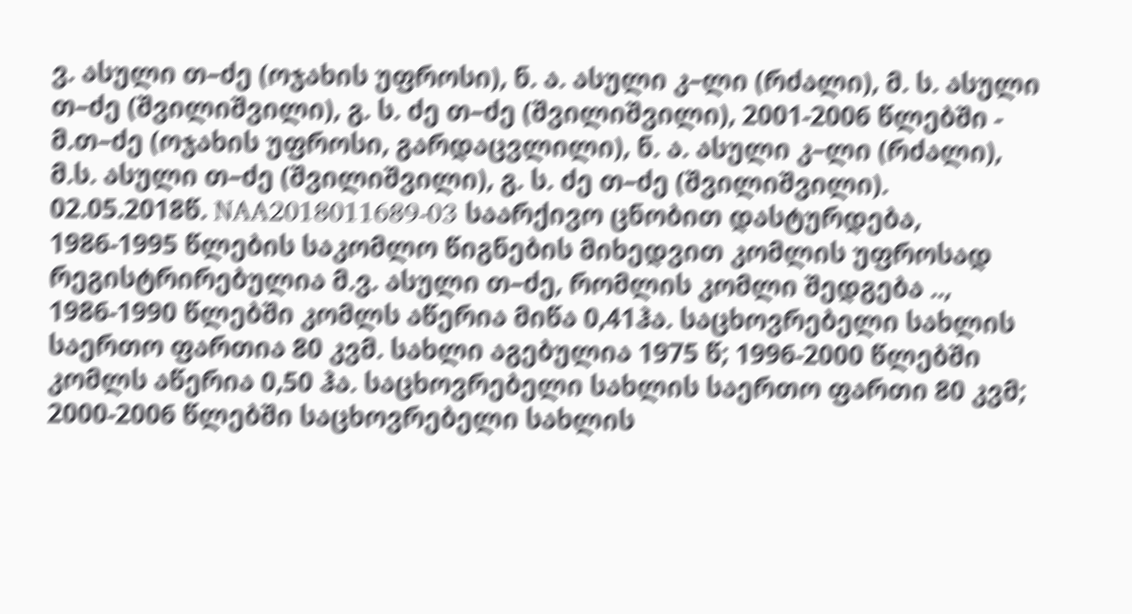ვ. ასული თ–ძე (ოჯახის უფროსი), ნ. ა. ასული კ–ლი (რძალი), მ. ს. ასული თ–ძე (შვილიშვილი), გ. ს. ძე თ–ძე (შვილიშვილი), 2001-2006 წლებში - მ.თ–ძე (ოჯახის უფროსი, გარდაცვლილი), ნ. ა. ასული კ–ლი (რძალი), მ.ს. ასული თ–ძე (შვილიშვილი), გ. ს. ძე თ–ძე (შვილიშვილი). 02.05.2018წ. NAA2018011689-03 საარქივო ცნობით დასტურდება, 1986-1995 წლების საკომლო წიგნების მიხედვით კომლის უფროსად რეგისტრირებულია მ.ვ. ასული თ–ძე, რომლის კომლი შედგება .., 1986-1990 წლებში კომლს აწერია მიწა 0,41ჰა. საცხოვრებელი სახლის საერთო ფართია 80 კვმ. სახლი აგებულია 1975 წ; 1996-2000 წლებში კომლს აწერია 0,50 ჰა. საცხოვრებელი სახლის საერთო ფართი 80 კვმ; 2000-2006 წლებში საცხოვრებელი სახლის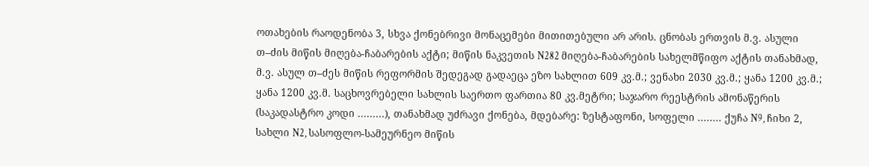ოთახების რაოდენობა 3, სხვა ქონებრივი მონაცემები მითითებული არ არის. ცნობას ერთვის მ.ვ. ასული თ–ძის მიწის მიღება-ჩაბარების აქტი; მიწის ნაკვეთის N282 მიღება-ჩაბარების სახელმწიფო აქტის თანახმად, მ.ვ. ასულ თ–ძეს მიწის რეფორმის შედეგად გადაეცა ეზო სახლით 609 კვ.მ.; ვენახი 2030 კვ.მ.; ყანა 1200 კვ.მ.; ყანა 1200 კვ.მ. საცხოვრებელი სახლის საერთო ფართია 80 კვ.მეტრი; საჯარო რეესტრის ამონაწერის (საკადასტრო კოდი .........), თანახმად უძრავი ქონება, მდებარე: ზესტაფონი, სოფელი ........ ქუჩა N9, ჩიხი 2, სახლი N2, სასოფლო-სამეურნეო მიწის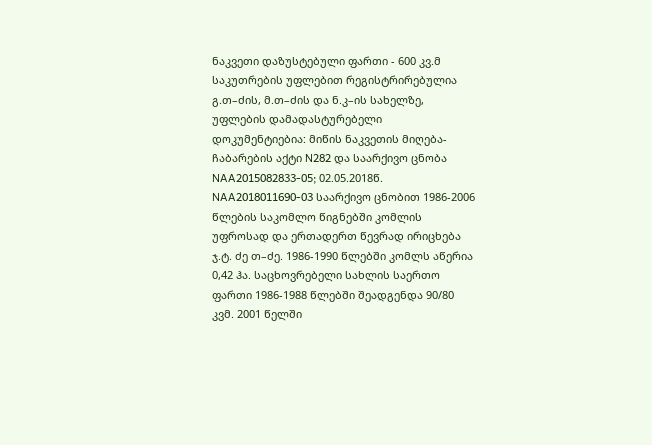ნაკვეთი დაზუსტებული ფართი - 600 კვ.მ საკუთრების უფლებით რეგისტრირებულია გ.თ–ძის, მ.თ–ძის და ნ.კ–ის სახელზე, უფლების დამადასტურებელი დოკუმენტიებია: მიწის ნაკვეთის მიღება-ჩაბარების აქტი N282 და საარქივო ცნობა NAA2015082833-05; 02.05.2018წ. NAA2018011690-03 საარქივო ცნობით 1986-2006 წლების საკომლო წიგნებში კომლის უფროსად და ერთადერთ წევრად ირიცხება ჯ.ტ. ძე თ–ძე. 1986-1990 წლებში კომლს აწერია 0,42 ჰა. საცხოვრებელი სახლის საერთო ფართი 1986-1988 წლებში შეადგენდა 90/80 კვმ. 2001 წელში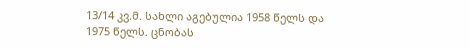13/14 კვ.მ. სახლი აგებულია 1958 წელს და 1975 წელს. ცნობას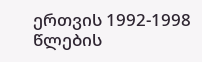ერთვის 1992-1998 წლების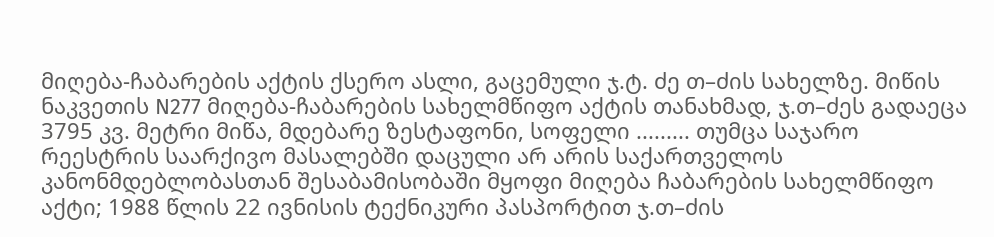მიღება-ჩაბარების აქტის ქსერო ასლი, გაცემული ჯ.ტ. ძე თ–ძის სახელზე. მიწის ნაკვეთის N277 მიღება-ჩაბარების სახელმწიფო აქტის თანახმად, ჯ.თ–ძეს გადაეცა 3795 კვ. მეტრი მიწა, მდებარე ზესტაფონი, სოფელი ......... თუმცა საჯარო რეესტრის საარქივო მასალებში დაცული არ არის საქართველოს კანონმდებლობასთან შესაბამისობაში მყოფი მიღება ჩაბარების სახელმწიფო აქტი; 1988 წლის 22 ივნისის ტექნიკური პასპორტით ჯ.თ–ძის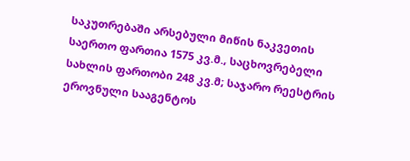საკუთრებაში არსებული მიწის ნაკვეთის საერთო ფართია 1575 კვ.მ., საცხოვრებელი სახლის ფართობი 248 კვ.მ; საჯარო რეესტრის ეროვნული სააგენტოს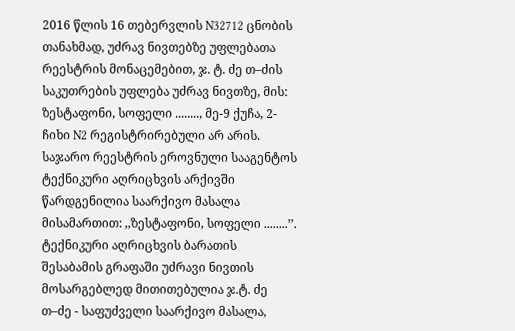2016 წლის 16 თებერვლის N32712 ცნობის თანახმად, უძრავ ნივთებზე უფლებათა რეესტრის მონაცემებით, ჯ. ტ. ძე თ–ძის საკუთრების უფლება უძრავ ნივთზე, მის: ზესტაფონი, სოფელი ........, მე-9 ქუჩა, 2-ჩიხი N2 რეგისტრირებული არ არის. საჯარო რეესტრის ეროვნული სააგენტოს ტექნიკური აღრიცხვის არქივში წარდგენილია საარქივო მასალა მისამართით: ,,ზესტაფონი, სოფელი ........’’. ტექნიკური აღრიცხვის ბარათის შესაბამის გრაფაში უძრავი ნივთის მოსარგებლედ მითითებულია ჯ.ტ. ძე თ–ძე - საფუძველი საარქივო მასალა,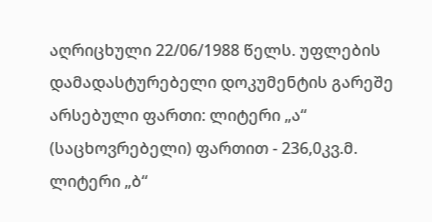აღრიცხული 22/06/1988 წელს. უფლების დამადასტურებელი დოკუმენტის გარეშე არსებული ფართი: ლიტერი „ა“ (საცხოვრებელი) ფართით - 236,0კვ.მ. ლიტერი „ბ“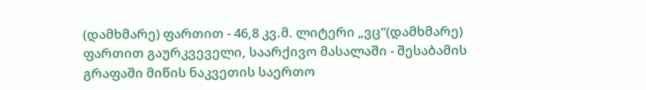(დამხმარე) ფართით - 46,8 კვ.მ. ლიტერი „ვც“(დამხმარე) ფართით გაურკვეველი, საარქივო მასალაში - შესაბამის გრაფაში მიწის ნაკვეთის საერთო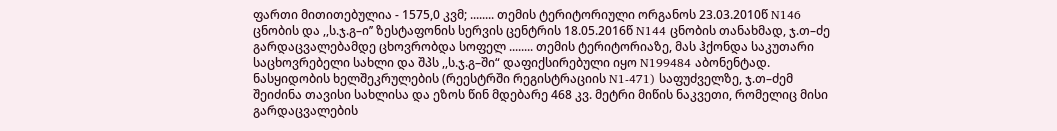ფართი მითითებულია - 1575,0 კვმ; ........ თემის ტერიტორიული ორგანოს 23.03.2010წ N146 ცნობის და ,,ს.ჯ.გ–ი’’ ზესტაფონის სერვის ცენტრის 18.05.2016წ N144 ცნობის თანახმად, ჯ.თ–ძე გარდაცვალებამდე ცხოვრობდა სოფელ ........ თემის ტერიტორიაზე, მას ჰქონდა საკუთარი საცხოვრებელი სახლი და შპს ,,ს.ჯ.გ–ში“ დაფიქსირებული იყო N199484 აბონენტად. ნასყიდობის ხელშეკრულების (რეესტრში რეგისტრაციის N1-471) საფუძველზე, ჯ.თ–ძემ შეიძინა თავისი სახლისა და ეზოს წინ მდებარე 468 კვ. მეტრი მიწის ნაკვეთი, რომელიც მისი გარდაცვალების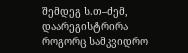შემდეგ ს.თ–ძემ, დაარეგისტრირა როგორც სამკვიდრო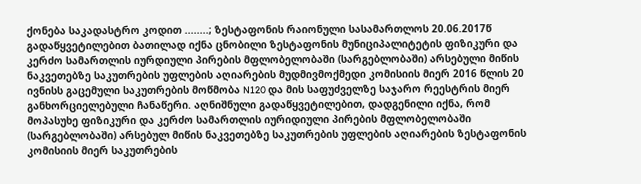ქონება საკადასტრო კოდით ........; ზესტაფონის რაიონული სასამართლოს 20.06.2017წ გადაწყვეტილებით ბათილად იქნა ცნობილი ზესტაფონის მუნიციპალიტეტის ფიზიკური და კერძო სამართლის იურდიული პირების მფლობელობაში (სარგებლობაში) არსებული მიწის ნაკვეთებზე საკუთრების უფლების აღიარების მუდმივმოქმედი კომისიის მიერ 2016 წლის 20 ივნისს გაცემული საკუთრების მოწმობა N120 და მის საფუძველზე საჯარო რეესტრის მიერ განხორციელებული ჩანაწერი. აღნიშნული გადაწყვეტილებით, დადგენილი იქნა, რომ მოპასუხე ფიზიკური და კერძო სამართლის იურიდიული პირების მფლობელობაში (სარგებლობაში) არსებულ მიწის ნაკვეთებზე საკუთრების უფლების აღიარების ზესტაფონის კომისიის მიერ საკუთრების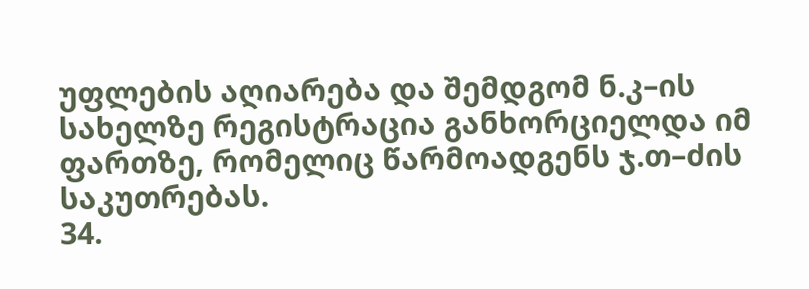უფლების აღიარება და შემდგომ ნ.კ–ის სახელზე რეგისტრაცია განხორციელდა იმ ფართზე, რომელიც წარმოადგენს ჯ.თ–ძის საკუთრებას.
34.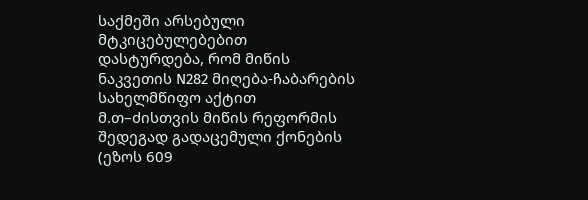საქმეში არსებული მტკიცებულებებით დასტურდება, რომ მიწის ნაკვეთის N282 მიღება-ჩაბარების სახელმწიფო აქტით მ.თ–ძისთვის მიწის რეფორმის შედეგად გადაცემული ქონების (ეზოს 609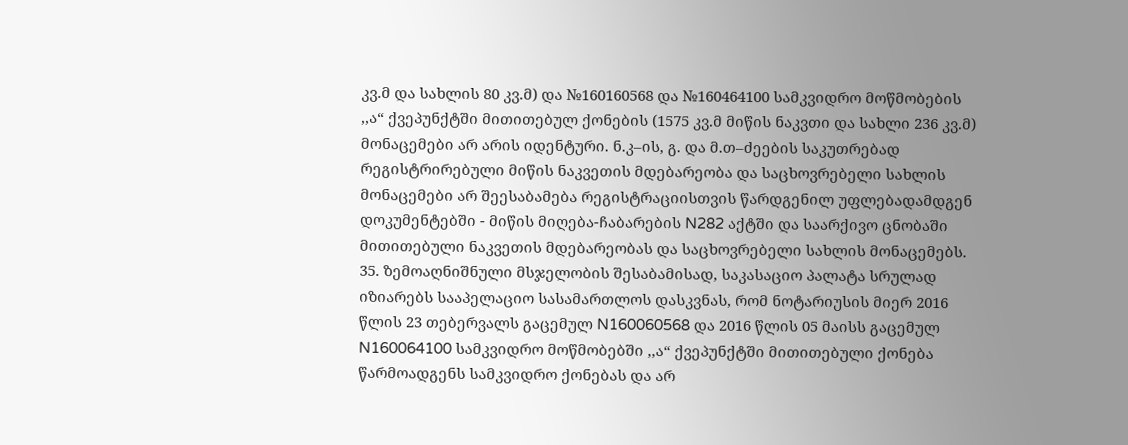კვ.მ და სახლის 80 კვ.მ) და №160160568 და №160464100 სამკვიდრო მოწმობების ,,ა“ ქვეპუნქტში მითითებულ ქონების (1575 კვ.მ მიწის ნაკვთი და სახლი 236 კვ.მ) მონაცემები არ არის იდენტური. ნ.კ–ის, გ. და მ.თ–ძეების საკუთრებად რეგისტრირებული მიწის ნაკვეთის მდებარეობა და საცხოვრებელი სახლის მონაცემები არ შეესაბამება რეგისტრაციისთვის წარდგენილ უფლებადამდგენ დოკუმენტებში - მიწის მიღება-ჩაბარების N282 აქტში და საარქივო ცნობაში მითითებული ნაკვეთის მდებარეობას და საცხოვრებელი სახლის მონაცემებს.
35. ზემოაღნიშნული მსჯელობის შესაბამისად, საკასაციო პალატა სრულად იზიარებს სააპელაციო სასამართლოს დასკვნას, რომ ნოტარიუსის მიერ 2016 წლის 23 თებერვალს გაცემულ N160060568 და 2016 წლის 05 მაისს გაცემულ N160064100 სამკვიდრო მოწმობებში ,,ა“ ქვეპუნქტში მითითებული ქონება წარმოადგენს სამკვიდრო ქონებას და არ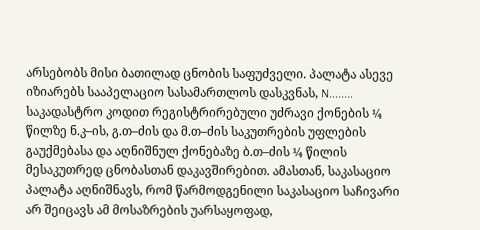არსებობს მისი ბათილად ცნობის საფუძველი. პალატა ასევე იზიარებს სააპელაციო სასამართლოს დასკვნას, N........ საკადასტრო კოდით რეგისტრირებული უძრავი ქონების ¼ წილზე ნ.კ–ის, გ.თ–ძის და მ.თ–ძის საკუთრების უფლების გაუქმებასა და აღნიშნულ ქონებაზე ბ.თ–ძის ¼ წილის მესაკუთრედ ცნობასთან დაკავშირებით. ამასთან, საკასაციო პალატა აღნიშნავს, რომ წარმოდგენილი საკასაციო საჩივარი არ შეიცავს ამ მოსაზრების უარსაყოფად,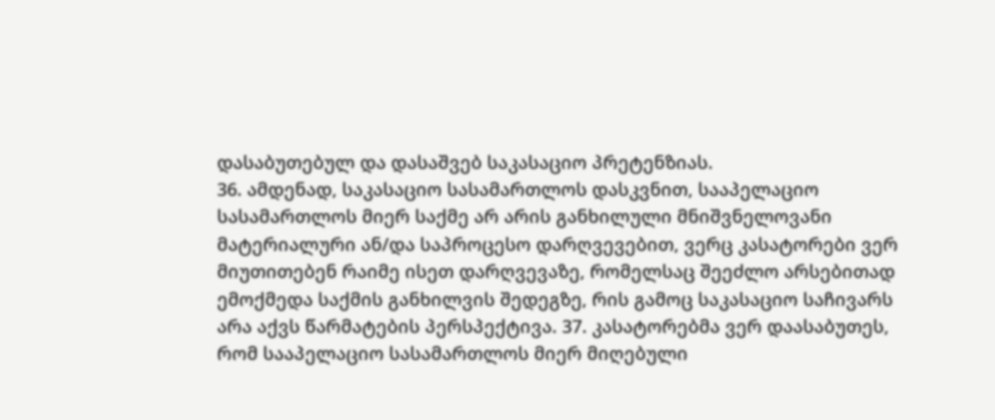დასაბუთებულ და დასაშვებ საკასაციო პრეტენზიას.
36. ამდენად, საკასაციო სასამართლოს დასკვნით, სააპელაციო სასამართლოს მიერ საქმე არ არის განხილული მნიშვნელოვანი მატერიალური ან/და საპროცესო დარღვევებით, ვერც კასატორები ვერ მიუთითებენ რაიმე ისეთ დარღვევაზე, რომელსაც შეეძლო არსებითად ემოქმედა საქმის განხილვის შედეგზე, რის გამოც საკასაციო საჩივარს არა აქვს წარმატების პერსპექტივა. 37. კასატორებმა ვერ დაასაბუთეს, რომ სააპელაციო სასამართლოს მიერ მიღებული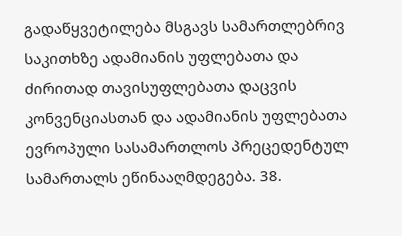გადაწყვეტილება მსგავს სამართლებრივ საკითხზე ადამიანის უფლებათა და ძირითად თავისუფლებათა დაცვის კონვენციასთან და ადამიანის უფლებათა ევროპული სასამართლოს პრეცედენტულ სამართალს ეწინააღმდეგება. 38.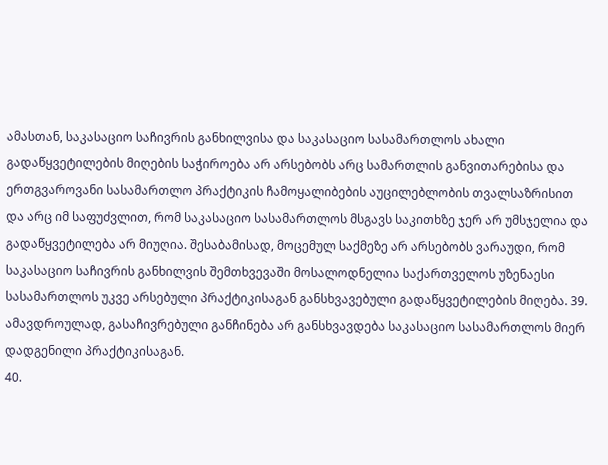ამასთან, საკასაციო საჩივრის განხილვისა და საკასაციო სასამართლოს ახალი გადაწყვეტილების მიღების საჭიროება არ არსებობს არც სამართლის განვითარებისა და ერთგვაროვანი სასამართლო პრაქტიკის ჩამოყალიბების აუცილებლობის თვალსაზრისით და არც იმ საფუძვლით, რომ საკასაციო სასამართლოს მსგავს საკითხზე ჯერ არ უმსჯელია და გადაწყვეტილება არ მიუღია. შესაბამისად, მოცემულ საქმეზე არ არსებობს ვარაუდი, რომ საკასაციო საჩივრის განხილვის შემთხვევაში მოსალოდნელია საქართველოს უზენაესი სასამართლოს უკვე არსებული პრაქტიკისაგან განსხვავებული გადაწყვეტილების მიღება. 39. ამავდროულად, გასაჩივრებული განჩინება არ განსხვავდება საკასაციო სასამართლოს მიერ დადგენილი პრაქტიკისაგან.
40.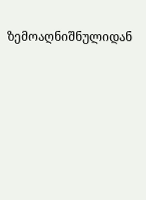ზემოაღნიშნულიდან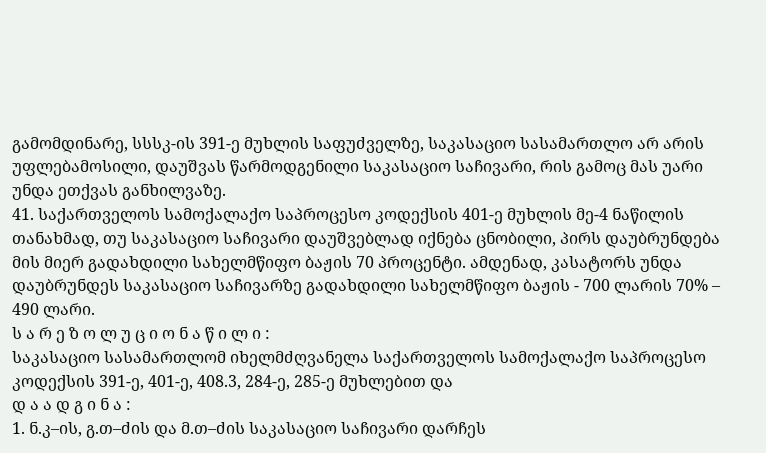გამომდინარე, სსსკ-ის 391-ე მუხლის საფუძველზე, საკასაციო სასამართლო არ არის უფლებამოსილი, დაუშვას წარმოდგენილი საკასაციო საჩივარი, რის გამოც მას უარი უნდა ეთქვას განხილვაზე.
41. საქართველოს სამოქალაქო საპროცესო კოდექსის 401-ე მუხლის მე-4 ნაწილის თანახმად, თუ საკასაციო საჩივარი დაუშვებლად იქნება ცნობილი, პირს დაუბრუნდება მის მიერ გადახდილი სახელმწიფო ბაჟის 70 პროცენტი. ამდენად, კასატორს უნდა დაუბრუნდეს საკასაციო საჩივარზე გადახდილი სახელმწიფო ბაჟის - 700 ლარის 70% – 490 ლარი.
ს ა რ ე ზ ო ლ უ ც ი ო ნ ა წ ი ლ ი :
საკასაციო სასამართლომ იხელმძღვანელა საქართველოს სამოქალაქო საპროცესო კოდექსის 391-ე, 401-ე, 408.3, 284-ე, 285-ე მუხლებით და
დ ა ა დ გ ი ნ ა :
1. ნ.კ–ის, გ.თ–ძის და მ.თ–ძის საკასაციო საჩივარი დარჩეს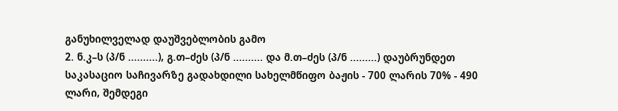განუხილველად დაუშვებლობის გამო
2. ნ.კ–ს (პ/ნ ..........), გ.თ–ძეს (პ/ნ .......... და მ.თ–ძეს (პ/ნ .........) დაუბრუნდეთ საკასაციო საჩივარზე გადახდილი სახელმწიფო ბაჟის - 700 ლარის 70% - 490 ლარი, შემდეგი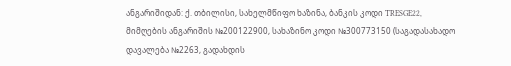ანგარიშიდან: ქ. თბილისი, სახელმწიფო ხაზინა, ბანკის კოდი TRESGE22, მიმღების ანგარიშის №200122900, სახაზინო კოდი №300773150 (საგადასახადო დავალება №2263, გადახდის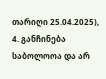თარიღი 25.04.2025),
4. განჩინება საბოლოოა და არ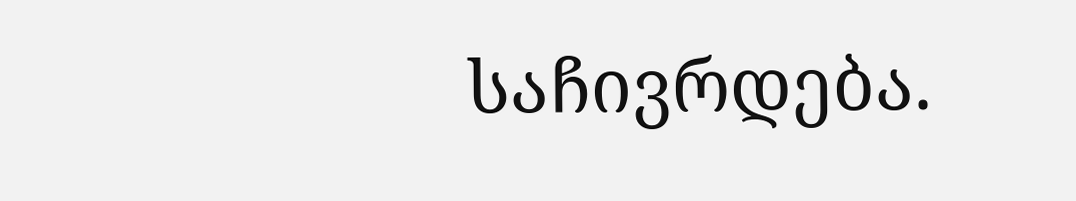საჩივრდება.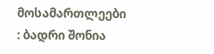მოსამართლეები : ბადრი შონია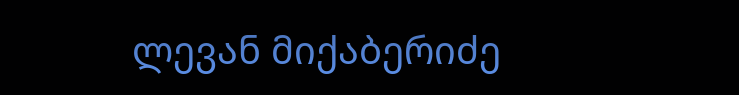ლევან მიქაბერიძე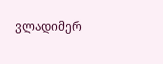ვლადიმერ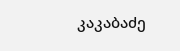კაკაბაძე